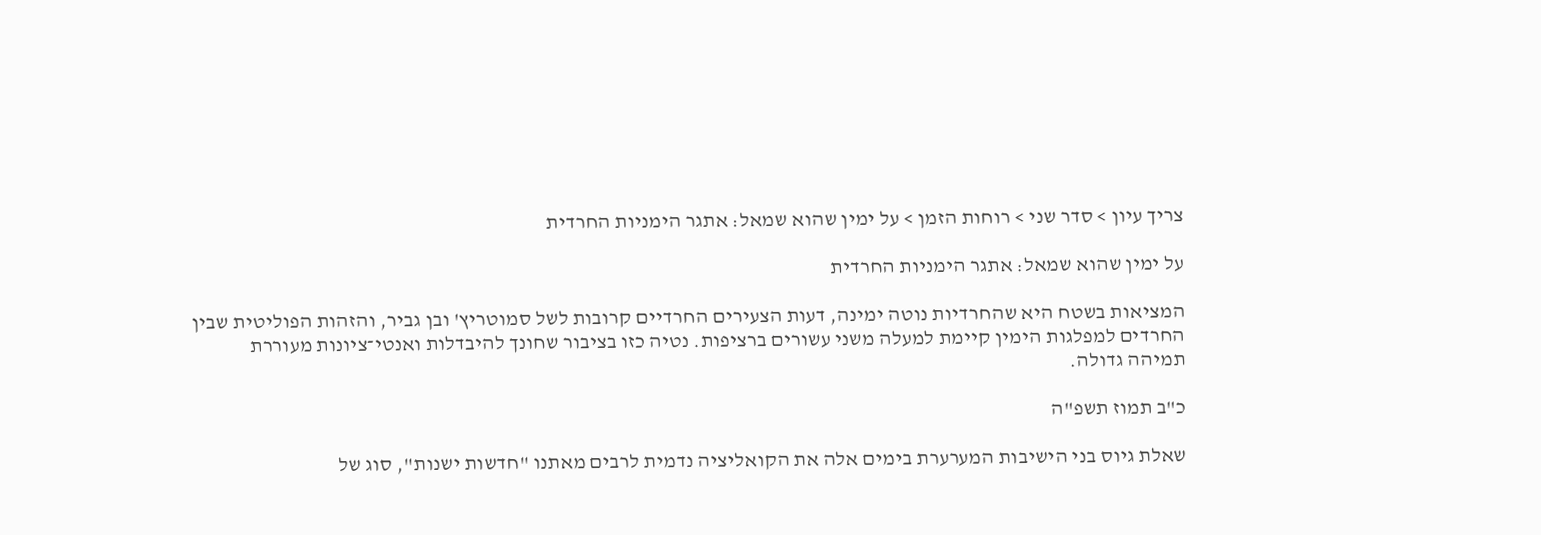צריך עיון > סדר שני > רוחות הזמן > על ימין שהוא שמאל: אתגר הימניות החרדית

על ימין שהוא שמאל: אתגר הימניות החרדית

המציאות בשטח היא שהחרדיות נוטה ימינה, דעות הצעירים החרדיים קרובות לשל סמוטריץ' ובן גביר, והזהות הפוליטית שבין החרדים למפלגות הימין קיימת למעלה משני עשורים ברציפות. נטיה כזו בציבור שחונך להיבדלות ואנטי־ציונות מעוררת תמיהה גדולה.

כ"ב תמוז תשפ"ה

שאלת גיוס בני הישיבות המערערת בימים אלה את הקואליציה נדמית לרבים מאתנו "חדשות ישנות", סוג של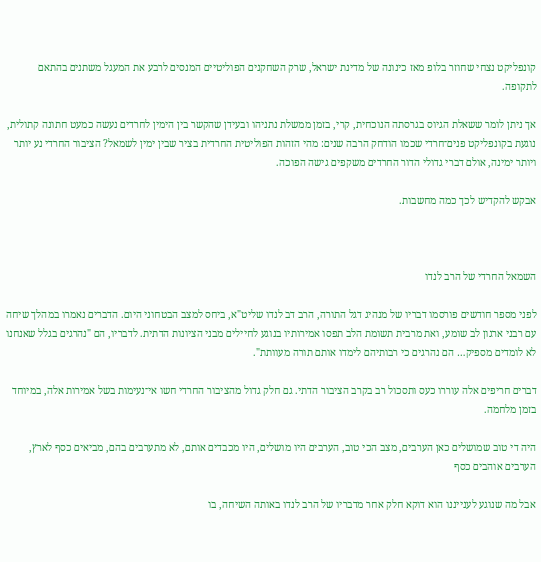קונפליקט נצחי שחוזר בלופ מאז כינונה של מדינת ישראל, שרק השחקנים הפוליטיים המנסים לרבע את המעגל משתנים בהתאם לתקופה.

אך ניתן לומר ששאלת הגיוס בגרסתה הנוכחית, קרי, בזמן ממשלת נתניהו ובעידן שהקשר בין הימין לחרדים נעשה כמעט חתונה קתולית, נוגעת בקונפליקט פנים־חרדי שכמו הודחק הרבה שנים: מהי הזהות הפוליטית החרדית בציר שבין ימין לשמאל? הציבור החרדי נע יותר ויותר ימינה, אולם דברי גדולי הדור החרדים משקפים גישה הפוכה.

אבקש להקדיש לכך כמה מחשבות.



השמאל החרדי של הרב לנדו

לפני מספר חודשים פורסמו דבריו של מנהיג דגל התורה, הרב דב לנדו שליט"א, ביחס למצב הבטחוני היום. הדברים נאמרו במהלך שיחה עם רבני ארגון לב שומע, ואת מרבית תשומת הלב תפסו אמירותיו בנוגע לחיילים מבני הציונות הדתית. לדבריו, הם "נהרגים בגלל שאנחנו לא לומדים מספיק… הם נהרגים כי רבותיהם לימדו אותם תורה מעוותת".

דברים חריפים אלה עוררו כעס ותסכול רב בקרב הציבור הדתי. גם חלק גדול מהציבור החרדי חשו אי־נעימות בשל אמירות אלה, במיוחד בזמן מלחמה.

היה די טוב שמושלים כאן הערבים, מצב הכי טוב, הערבים היו מושלים, היו מכבדים אותם, לא מתערבים בהם, מביאים כסף לארץ, הערבים אוהבים כסף

אבל מה שנוגע לענייננו הוא דוקא חלק אחר מדבריו של הרב לנדו באותה השיחה, בו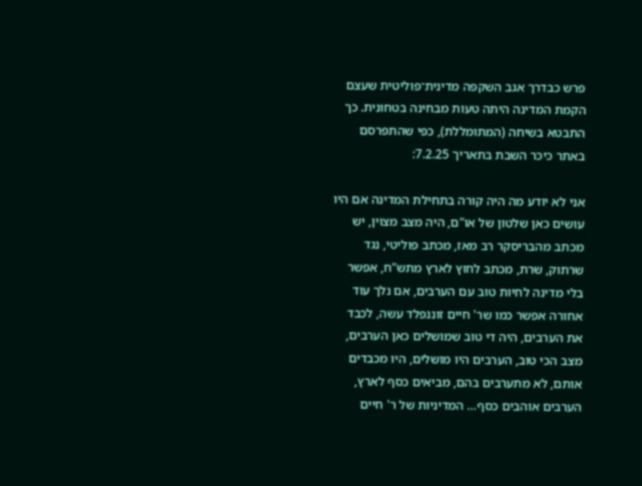פרש כבדרך אגב השקפה מדינית־פוליטית שעצם הקמת המדינה היתה טעות מבחינה בטחונית. כך התבטא בשיחה (המתומללת), כפי שהתפרסם באתר כיכר השבת בתאריך 7.2.25:

אני לא יודע מה היה קורה בתחילת המדינה אם היו עושים כאן שלטון של או"ם, היה מצב מצוין, יש מכתב מהבריסקר רב מאז, מכתב פוליטי, נגד שרתוק, שרת, מכתב לחוץ לארץ מתש"ח, אפשר בלי מדינה לחיות טוב עם הערבים, אם נלך עוד אחורה אפשר כמו שר' חיים זוננפלד עשה, לכבד את הערבים, היה די טוב שמושלים כאן הערבים, מצב הכי טוב, הערבים היו מושלים, היו מכבדים אותם, לא מתערבים בהם, מביאים כסף לארץ, הערבים אוהבים כסף… המדיניות של ר' חיים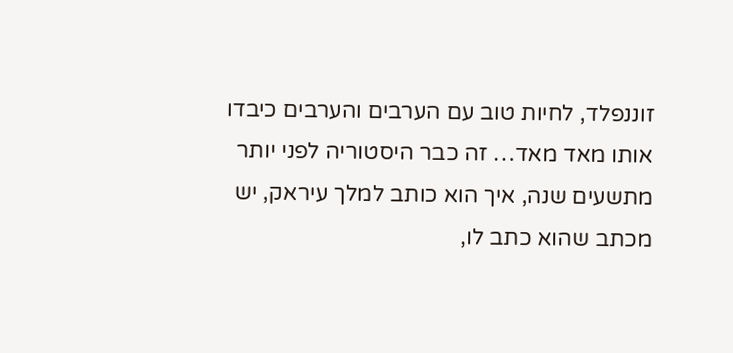זוננפלד, לחיות טוב עם הערבים והערבים כיבדו אותו מאד מאד… זה כבר היסטוריה לפני יותר מתשעים שנה, איך הוא כותב למלך עיראק, יש מכתב שהוא כתב לו,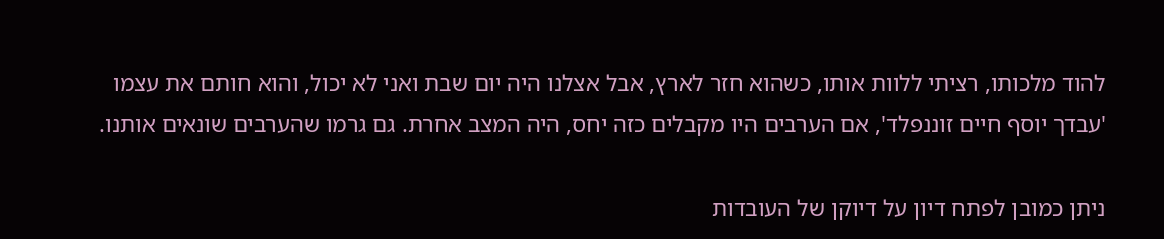להוד מלכותו, רציתי ללוות אותו, כשהוא חזר לארץ, אבל אצלנו היה יום שבת ואני לא יכול, והוא חותם את עצמו 'עבדך יוסף חיים זוננפלד', אם הערבים היו מקבלים כזה יחס, היה המצב אחרת. גם גרמו שהערבים שונאים אותנו.

ניתן כמובן לפתח דיון על דיוקן של העובדות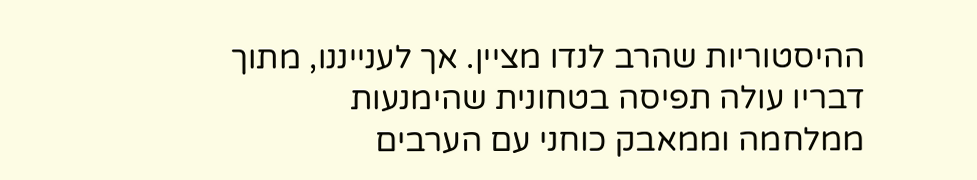ההיסטוריות שהרב לנדו מציין. אך לענייננו, מתוך דבריו עולה תפיסה בטחונית שהימנעות ממלחמה וממאבק כוחני עם הערבים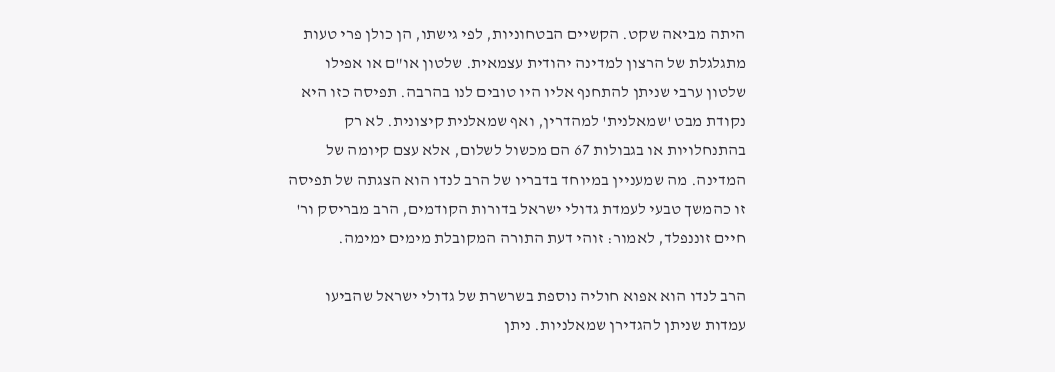היתה מביאה שקט. הקשיים הבטחוניות, לפי גישתו, הן כולן פרי טעות מתגלגלת של הרצון למדינה יהודית עצמאית. שלטון או"ם או אפילו שלטון ערבי שניתן להתחנף אליו היו טובים לנו בהרבה. תפיסה כזו היא נקודת מבט 'שמאלנית' למהדרין, ואף שמאלנית קיצונית. לא רק בהתנחלויות או בגבולות 67 הם מכשול לשלום, אלא עצם קיומה של המדינה. מה שמעניין במיוחד בדבריו של הרב לנדו הוא הצגתה של תפיסה זו כהמשך טבעי לעמדת גדולי ישראל בדורות הקודמים, הרב מבריסק ור' חיים זוננפלד, לאמור: זוהי דעת התורה המקובלת מימים ימימה.

הרב לנדו הוא אפוא חוליה נוספת בשרשרת של גדולי ישראל שהביעו עמדות שניתן להגדירן שמאלניות. ניתן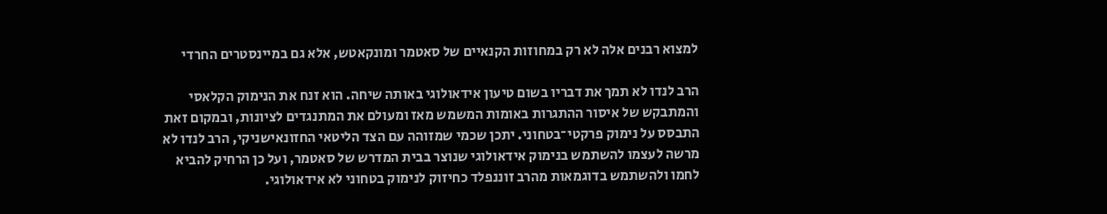למצוא רבנים אלה לא רק במחוזות הקנאיים של סאטמר ומונקאטש, אלא גם במיינסטרים החרדי

הרב לנדו לא תמך את דבריו בשום טיעון אידאולוגי באותה שיחה. הוא זנח את הנימוק הקלאסי והמתבקש של איסור ההתגרות באומות המשמש מאז ומעולם את המתנגדים לציונות, ובמקום זאת התבסס על נימוק פרקטי־בטחוני. יתכן שכמי שמזוהה עם הצד הליטאי החזונאישניקי, הרב לנדו לא מרשה לעצמו להשתמש בנימוק אידאולוגי שנוצר בבית המדרש של סאטמר, ועל כן הרחיק להביא לחמו ולהשתמש בדוגמאות מהרב זוננפלד כחיזוק לנימוק בטחוני לא אידאולוגי.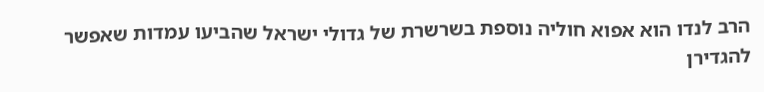הרב לנדו הוא אפוא חוליה נוספת בשרשרת של גדולי ישראל שהביעו עמדות שאפשר להגדירן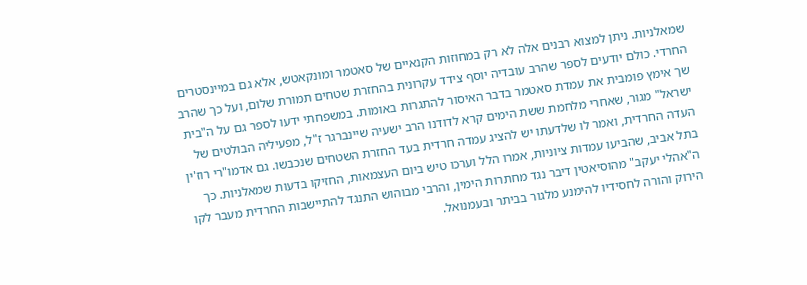שמאלניות. ניתן למצוא רבנים אלה לא רק במחוזות הקנאיים של סאטמר ומונקאטש, אלא גם במיינסטרים החרדי. כולם יודעים לספר שהרב עובדיה יוסף צידד עקרונית בהחזרת שטחים תמורת שלום, ועל כך שהרב שך אימץ פומבית את עמדת סאטמר בדבר האיסור להתגרות באומות. במשפחתי ידעו לספר גם על ה"בית ישראל" מגור, שאחרי מלחמת ששת הימים קרא לדודנו הרב ישעיה שיינברגר ז"ל, מפעיליה הבולטים של העדה החרדית, ואמר לו שלדעתו יש להציג עמדה חרדית בעד החזרת השטחים שנכבשו. גם אדמו"רי רוז'ין בתל אביב, שהביעו עמדות ציוניות, אמרו הלל וערכו טיש ביום העצמאות, החזיקו בדעות שמאלניות. כך ה"אהלי יעקב" מהוסיאטין דיבר נגד מחתרות הימין, והרבי מבוהוש התנגד להתיישבות החרדית מעבר לקו הירוק והורה לחסידיו להימנע מלגור בביתר ובעמנואל.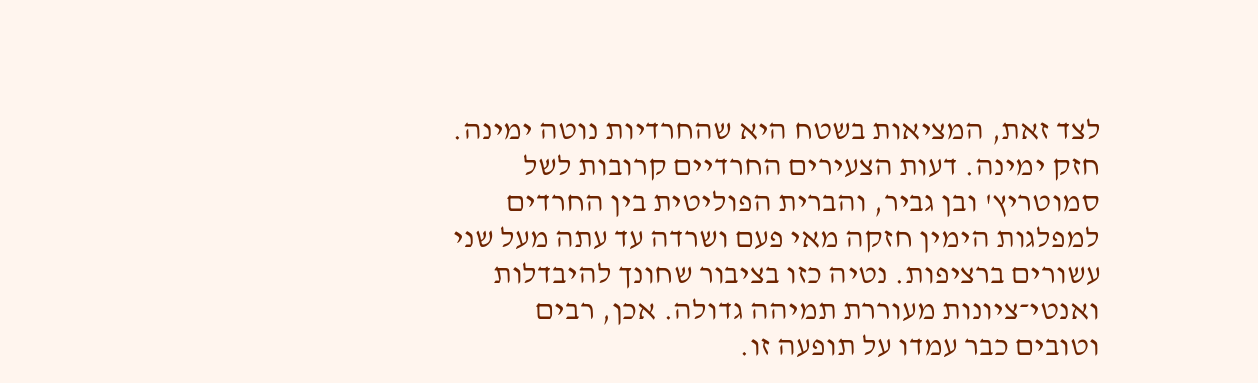לצד זאת, המציאות בשטח היא שהחרדיות נוטה ימינה. חזק ימינה. דעות הצעירים החרדיים קרובות לשל סמוטריץ' ובן גביר, והברית הפוליטית בין החרדים למפלגות הימין חזקה מאי פעם ושרדה עד עתה מעל שני עשורים ברציפות. נטיה כזו בציבור שחונך להיבדלות ואנטי־ציונות מעוררת תמיהה גדולה. אכן, רבים וטובים כבר עמדו על תופעה זו.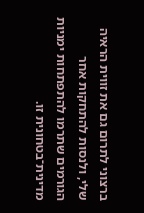ברצוני לתרום גם את זווית הראיה שלי, ולנסות להתחקות אחר הגורמים שתרמו להתפתחות ימניות מדינית־בטחונית זו.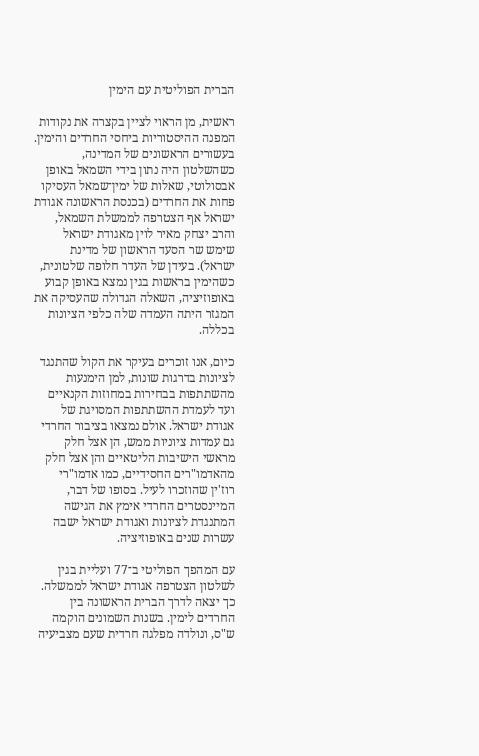הברית הפוליטית עם הימין

ראשית, מן הראוי לציין בקצרה את נקודות המפנה ההיסטוריות ביחסי החרדים והימין. בעשורים הראשונים של המדינה, כשהשלטון היה נתון בידי השמאל באופן אבסולוטי, שאלות של ימין־שמאל העסיקו פחות את החרדים (בכנסת הראשונה אגודת ישראל אף הצטרפה לממשלת השמאל, והרב יצחק מאיר לוין מאגודת ישראל שימש שר הסעד הראשון של מדינת ישראל). בעידן של העדר חלופה שלטונית, כשהימין בראשות בגין נמצא באופן קבוע באופוזיציה, השאלה הגדולה שהעסיקה את המגזר היתה העמדה שלה כלפי הציונות בכללה.

כיום, אנו זוכרים בעיקר את הקול שהתנגד לציונות בדרגות שונות, למן הימנעות מהשתתפות בבחירות במחוזות הקנאיים ועד לעמדת ההשתתפות המסויגת של אגודת ישראל. אולם נמצאו בציבור החרדי גם עמדות ציוניות ממש, הן אצל חלק מראשי הישיבות הליטאיים והן אצל חלק מהאדמו"רים החסידיים, כמו אדמו"רי רוז'ין שהוזכרו לעיל. בסופו של דבר, המיינסטרים החרדי אימץ את הגישה המתנגדת לציונות ואגודת ישראל ישבה עשרות שנים באופוזיציה.

עם המהפך הפוליטי ב־77 ועליית בגין לשלטון הצטרפה אגודת ישראל לממשלה. כך יצאה לדרך הברית הראשונה בין החרדים לימין. בשנות השמונים הוקמה ש"ס, ונולדה מפלגה חרדית שעם מצביעיה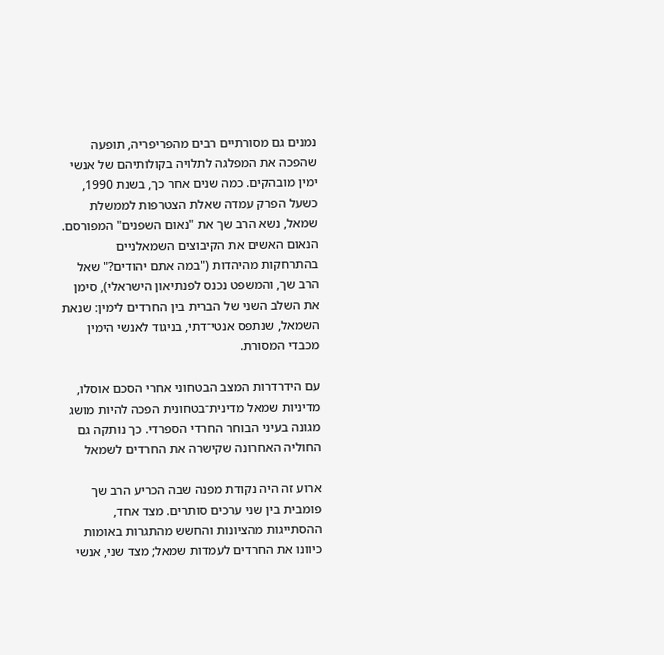נמנים גם מסורתיים רבים מהפריפריה, תופעה שהפכה את המפלגה לתלויה בקולותיהם של אנשי ימין מובהקים. כמה שנים אחר כך, בשנת 1990, כשעל הפרק עמדה שאלת הצטרפות לממשלת שמאל, נשא הרב שך את "נאום השפנים" המפורסם. הנאום האשים את הקיבוצים השמאלניים בהתרחקות מהיהדות ("במה אתם יהודים?" שאל הרב שך, והמשפט נכנס לפנתיאון הישראלי), סימן את השלב השני של הברית בין החרדים לימין: שנאת השמאל, שנתפס אנטי־דתי, בניגוד לאנשי הימין מכבדי המסורת.

עם הידרדרות המצב הבטחוני אחרי הסכם אוסלו, מדיניות שמאל מדינית־בטחונית הפכה להיות מושג מגונה בעיני הבוחר החרדי הספרדי. כך נותקה גם החוליה האחרונה שקישרה את החרדים לשמאל

ארוע זה היה נקודת מפנה שבה הכריע הרב שך פומבית בין שני ערכים סותרים. מצד אחד, ההסתייגות מהציונות והחשש מהתגרות באומות כיוונו את החרדים לעמדות שמאל; מצד שני, אנשי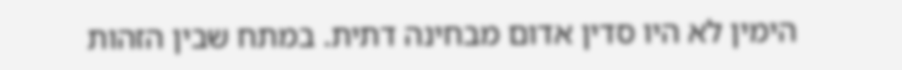הימין לא היו סדין אדום מבחינה דתית. במתח שבין הזהות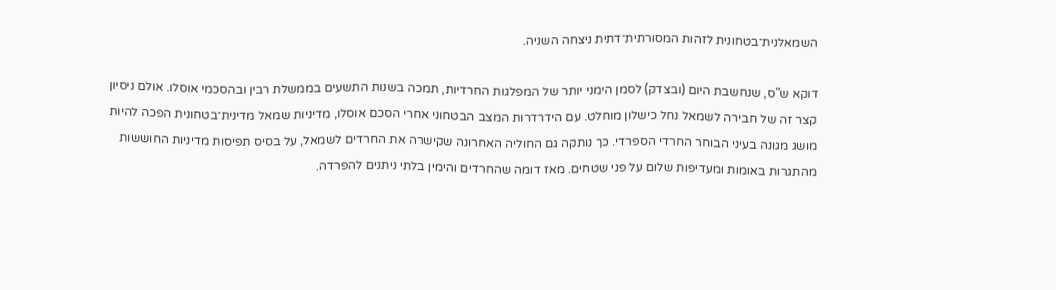השמאלנית־בטחונית לזהות המסורתית־דתית ניצחה השניה.

דוקא ש"ס, שנחשבת היום (ובצדק) לסמן הימני יותר של המפלגות החרדיות, תמכה בשנות התשעים בממשלת רבין ובהסכמי אוסלו. אולם ניסיון קצר זה של חבירה לשמאל נחל כישלון מוחלט. עם הידרדרות המצב הבטחוני אחרי הסכם אוסלו, מדיניות שמאל מדינית־בטחונית הפכה להיות מושג מגונה בעיני הבוחר החרדי הספרדי. כך נותקה גם החוליה האחרונה שקישרה את החרדים לשמאל, על בסיס תפיסות מדיניות החוששות מהתגרות באומות ומעדיפות שלום על פני שטחים. מאז דומה שהחרדים והימין בלתי ניתנים להפרדה.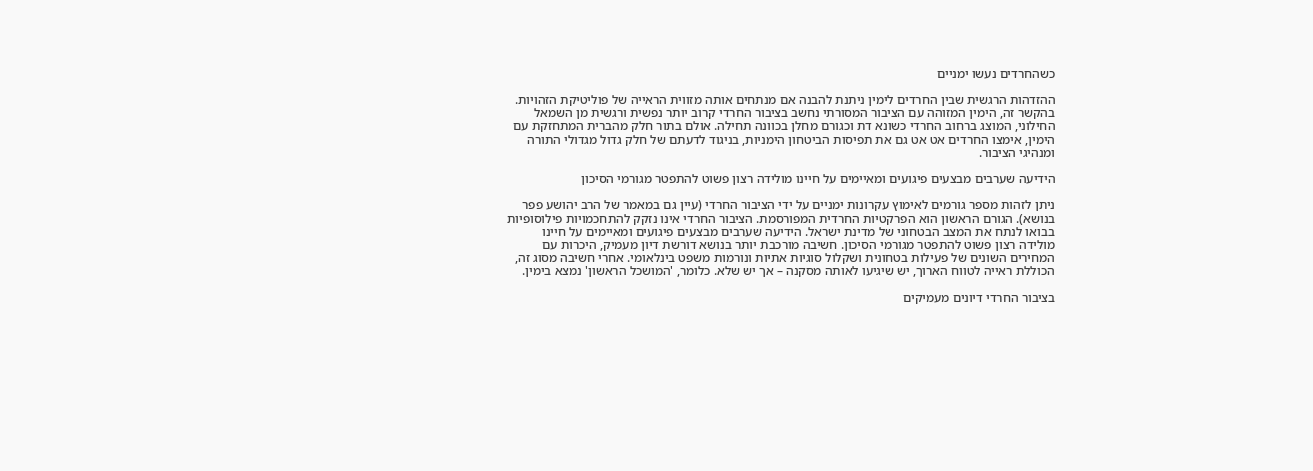כשהחרדים נעשו ימניים

ההזדהות הרגשית שבין החרדים לימין ניתנת להבנה אם מנתחים אותה מזווית הראייה של פוליטיקת הזהויות. בהקשר זה, הימין המזוהה עם הציבור המסורתי נחשב בציבור החרדי קרוב יותר נפשית ורגשית מן השמאל החילוני, המוצג ברחוב החרדי כשונא דת וכגורם מחלן בכוונה תחילה. אולם בתור חלק מהברית המתחזקת עם הימין, אימצו החרדים אט אט גם את תפיסות הביטחון הימניות, בניגוד לדעתם של חלק גדול מגדולי התורה ומנהיגי הציבור.

הידיעה שערבים מבצעים פיגועים ומאיימים על חיינו מולידה רצון פשוט להתפטר מגורמי הסיכון

ניתן לזהות מספר גורמים לאימוץ עקרונות ימניים על ידי הציבור החרדי (עיין גם במאמר של הרב יהושע פפר בנושא). הגורם הראשון הוא הפרקטיות החרדית המפורסמת. הציבור החרדי אינו נזקק להתחכמויות פילוסופיות בבואו לנתח את המצב הבטחוני של מדינת ישראל. הידיעה שערבים מבצעים פיגועים ומאיימים על חיינו מולידה רצון פשוט להתפטר מגורמי הסיכון. חשיבה מורכבת יותר בנושא דורשת דיון מעמיק, היכרות עם המחירים השונים של פעילות בטחונית ושקלול סוגיות אתיות ונורמות משפט בינלאומי. אחרי חשיבה מסוג זה, הכוללת ראייה לטווח הארוך, יש שיגיעו לאותה מסקנה – אך יש שלא. כלומר, 'המושכל הראשון' נמצא בימין.

בציבור החרדי דיונים מעמיקים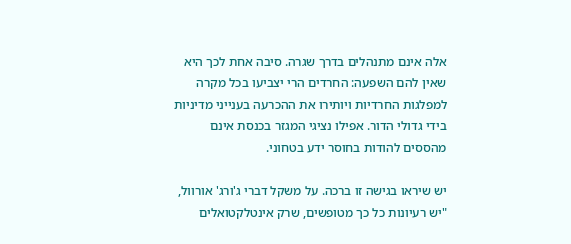אלה אינם מתנהלים בדרך שגרה. סיבה אחת לכך היא שאין להם השפעה: החרדים הרי יצביעו בכל מקרה למפלגות החרדיות ויותירו את ההכרעה בענייני מדיניות בידי גדולי הדור. אפילו נציגי המגזר בכנסת אינם מהססים להודות בחוסר ידע בטחוני.

יש שיראו בגישה זו ברכה. על משקל דברי ג'ורג' אורוול, "יש רעיונות כל כך מטופשים, שרק אינטלקטואלים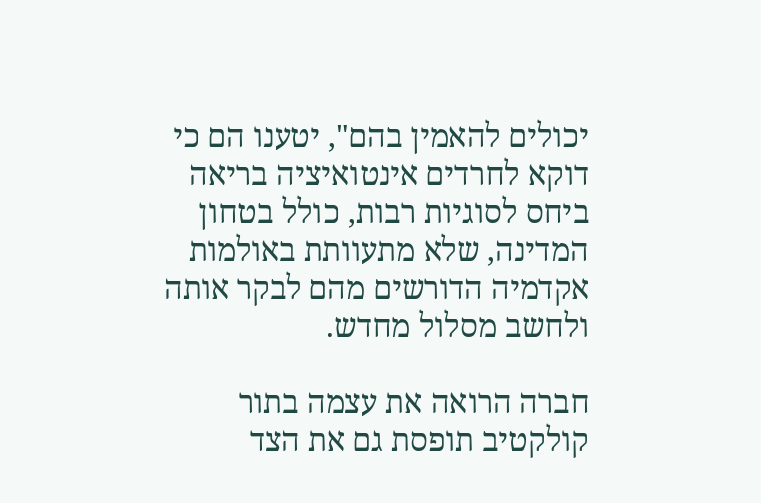יכולים להאמין בהם", יטענו הם כי דוקא לחרדים אינטואיציה בריאה ביחס לסוגיות רבות, כולל בטחון המדינה, שלא מתעוותת באולמות אקדמיה הדורשים מהם לבקר אותה ולחשב מסלול מחדש.

חברה הרואה את עצמה בתור קולקטיב תופסת גם את הצד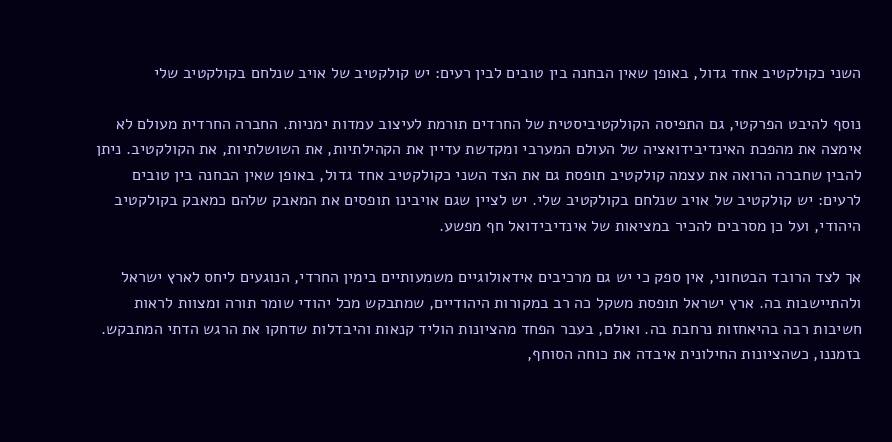השני כקולקטיב אחד גדול, באופן שאין הבחנה בין טובים לבין רעים: יש קולקטיב של אויב שנלחם בקולקטיב שלי

נוסף להיבט הפרקטי, גם התפיסה הקולקטיביסטית של החרדים תורמת לעיצוב עמדות ימניות. החברה החרדית מעולם לא אימצה את מהפכת האינדיבידואציה של העולם המערבי ומקדשת עדיין את הקהילתיות, את השושלתיות, את הקולקטיב. ניתן להבין שחברה הרואה את עצמה קולקטיב תופסת גם את הצד השני כקולקטיב אחד גדול, באופן שאין הבחנה בין טובים לרעים: יש קולקטיב של אויב שנלחם בקולקטיב שלי. יש לציין שגם אויבינו תופסים את המאבק שלהם כמאבק בקולקטיב היהודי, ועל כן מסרבים להכיר במציאות של אינדיבידואל חף מפשע.

אך לצד הרובד הבטחוני, אין ספק כי יש גם מרכיבים אידאולוגיים משמעותיים בימין החרדי, הנוגעים ליחס לארץ ישראל ולהתיישבות בה. ארץ ישראל תופסת משקל כה רב במקורות היהודיים, שמתבקש מכל יהודי שומר תורה ומצוות לראות חשיבות רבה בהיאחזות נרחבת בה. ואולם, בעבר הפחד מהציונות הוליד קנאות והיבדלות שדחקו את הרגש הדתי המתבקש. בזמננו, כשהציונות החילונית איבדה את כוחה הסוחף,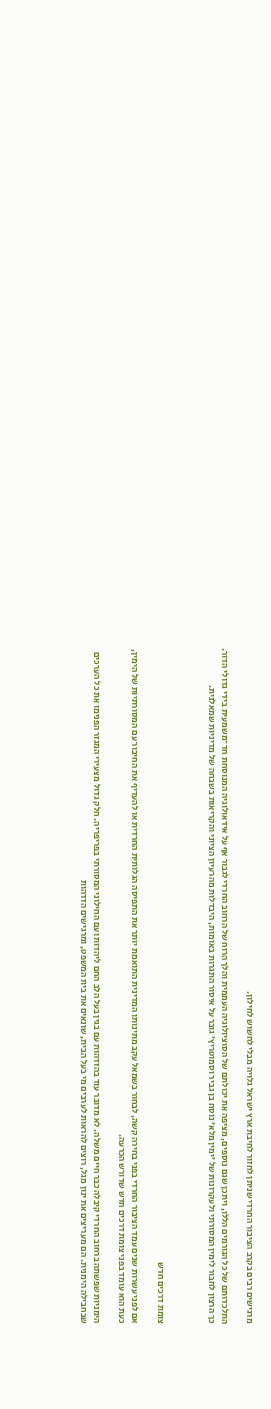מרגישים רבים בקרב הציבור החרדי שניתן לחזור לחיבת ארץ ישראל גלויה מבלי לחשוש לחילון.

התלכדותם של כל הגורמים הללו, ויתכן שגם נוספים, מציפה את יכולתם של הסוציולוגיה העממית והלך הרוח של הרחוב החרדי לגבור אף על אידאולוגיה המנוסחת חד־משמעית בידי גדולי הדור. כך הרצון לחבור לימין המסורתי ולעקרונות של 'ימין מלא' נוסח בן גביר וסמוטריץ' גובר על איסור התגרות באומות, היבדלות מהרעיון הציוני והקריאות בשבחה של מדיניות שמאלנית.



צומת דרכים חדש

אם לפני עשרות שנים עמד הציבור החרדי בפני בחירה קשה, לבחור בשמאל עקב מתינותו המדינית התואמת יותר את התפיסה הגלותית החרדית או להעדיף את החיבור עם המסורתיות של הימין, כעת הוא עומד בפני צומת דרכים חדש שדורש הכרעה.

הימניות שפשתה ברחוב החרדי קיבלה כבר חיים משלה. לא מדובר עוד בהזדהות עם בגין בעל הלב החם ליהדות ועם החילוני המסורתי בפריפריה. חלק גדול מצעירי המגזר הפנימו את כל הערכים שבחבילה הימנית. הם מעריצים את ינון מגל, רוצים להראות לערבים מי בעל הבית, שונאים את בית המשפט, ומרגישים הזדהות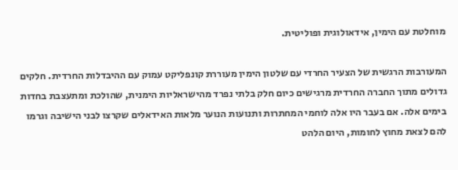מוחלטת עם הימין, אידאולוגית ופוליטית.

המעורבות הרגשית של הצעיר החרדי עם שלטון הימין מעוררת קונפליקט עמוק עם ההיבדלות החרדית. חלקים גדולים מתוך החברה החרדית מרגישים כיום חלק בלתי נפרד מהישראליות הימנית, שהולכת ומתעצבת בחדות בימים אלה. אם בעבר היו אלה לוחמי המחתרות ותנועות הנוער מלאות האידאלים שקרצו לבני הישיבה וגרמו להם לצאת מחוץ לחומות, היום הלהט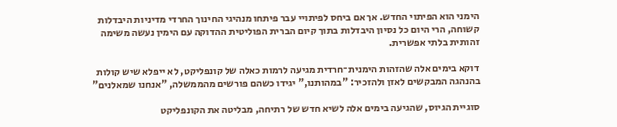הימני הוא הפיתוי החדש. אך אם ביחס לפיתויי עבר פיתחו מנהיגי החינוך החרדי מדיניות היבדלות קשוחה, הרי היום כל נסיון היבדלות בתוך קיום הברית הפוליטית ההדוקה עם הימין נעשה משימה זהותית בלתי אפשרית.

דוקא בימים אלה שהזהות הימנית־חרדית מגיעה לרמות כאלה של קונפליקט, לא ייפלא שיש קולות בהנהגה המבקשים לאזן ולהזכיר: "במהותנו," יגידו כשהם פורשים מהממשלה, "אנחנו שמאלנים"

סוגיית הגיוס, שהגיעה בימים אלה לשיא חדש של רתיחה, מבליטה את הקונפליקט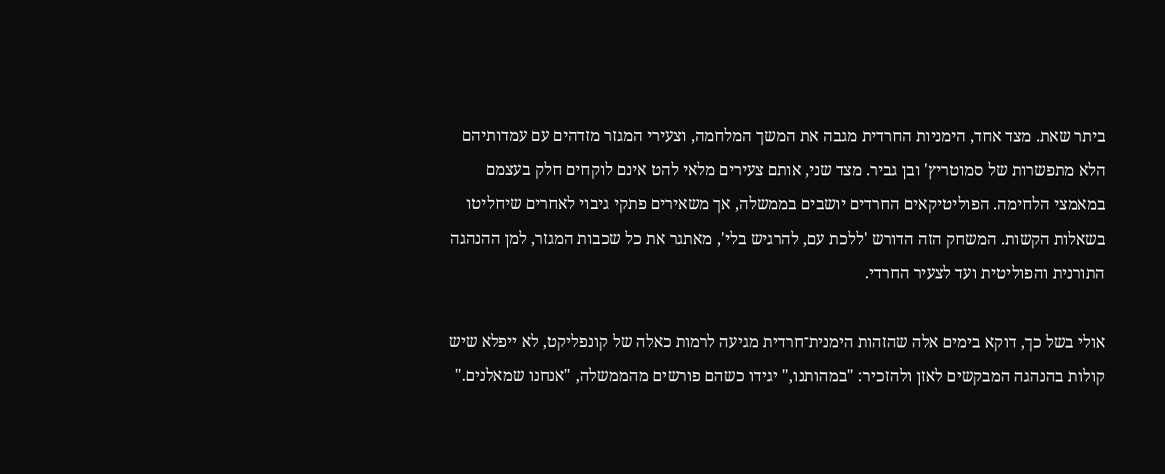ביתר שאת. מצד אחד, הימניות החרדית מגבה את המשך המלחמה, וצעירי המגזר מזדהים עם עמדותיהם הלא מתפשרות של סמוטריץ' ובן גביר. מצד שני, אותם צעירים מלאי להט אינם לוקחים חלק בעצמם במאמצי הלחימה. הפוליטיקאים החרדים יושבים בממשלה, אך משאירים פתקי גיבוי לאחרים שיחליטו בשאלות הקשות. המשחק הזה הדורש 'ללכת עם, להרגיש בלי', מאתגר את כל שכבות המגזר, למן ההנהגה התורנית והפוליטית ועד לצעיר החרדי.

אולי בשל כך, דוקא בימים אלה שהזהות הימנית־חרדית מגיעה לרמות כאלה של קונפליקט, לא ייפלא שיש קולות בהנהגה המבקשים לאזן ולהזכיר: "במהותנו," יגידו כשהם פורשים מהממשלה, "אנחנו שמאלנים."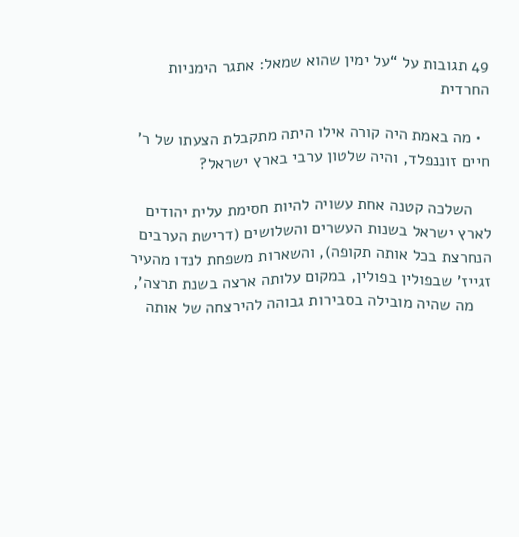49 תגובות על “על ימין שהוא שמאל: אתגר הימניות החרדית

  • מה באמת היה קורה אילו היתה מתקבלת הצעתו של ר' חיים זוננפלד, והיה שלטון ערבי בארץ ישראל?

    השלכה קטנה אחת עשויה להיות חסימת עלית יהודים לארץ ישראל בשנות העשרים והשלושים (דרישת הערבים הנחרצת בכל אותה תקופה), והשארות משפחת לנדו מהעיר זגייז' שבפולין בפולין, במקום עלותה ארצה בשנת תרצה',
    מה שהיה מובילה בסבירות גבוהה להירצחה של אותה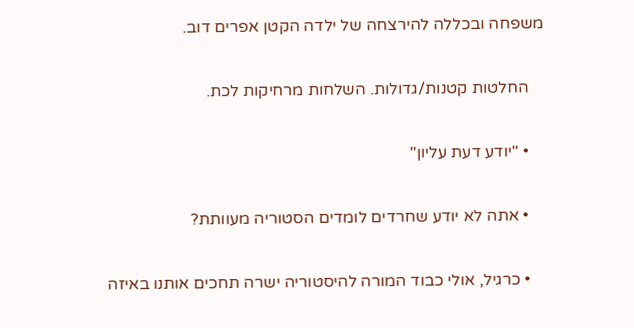משפחה ובכללה להירצחה של ילדה הקטן אפרים דוב.

    החלטות קטנות/גדולות. השלחות מרחיקות לכת.

    • "יודע דעת עליון"

    • אתה לא יודע שחרדים לומדים הסטוריה מעוותת?

    • כרגיל, אולי כבוד המורה להיסטוריה ישרה תחכים אותנו באיזה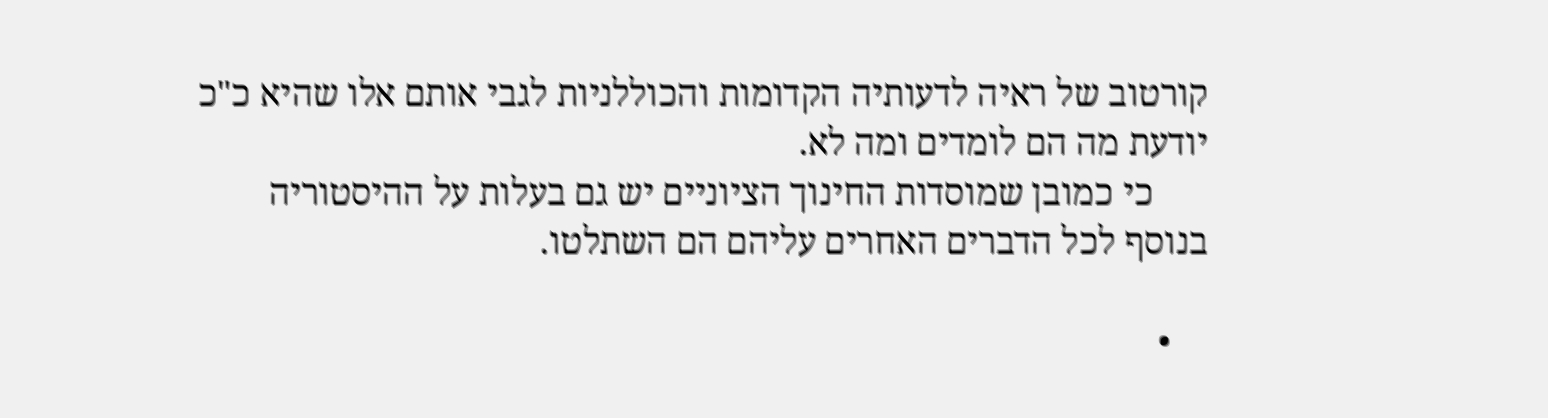קורטוב של ראיה לדעותיה הקדומות והכוללניות לגבי אותם אלו שהיא כ"כ יודעת מה הם לומדים ומה לא.
      כי כמובן שמוסדות החינוך הציוניים יש גם בעלות על ההיסטוריה בנוסף לכל הדברים האחרים עליהם הם השתלטו.

    •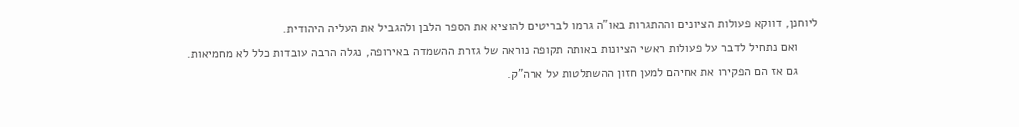ליוחנן, דווקא פעולות הציונים וההתגרות באו"ה גרמו לבריטים להוציא את הספר הלבן ולהגביל את העליה היהודית.
      ואם נתחיל לדבר על פעולות ראשי הציונות באותה תקופה נוראה של גזרת ההשמדה באירופה, נגלה הרבה עובדות כלל לא מחמיאות.
      גם אז הם הפקירו את אחיהם למען חזון ההשתלטות על ארה"ק.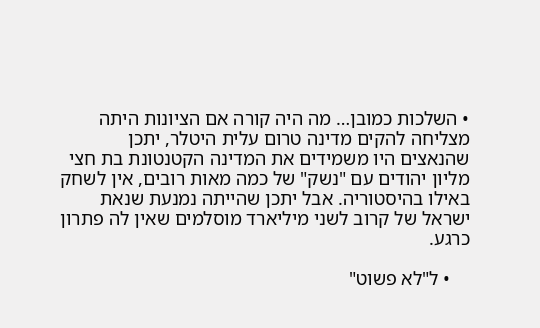• השלכות כמובן… מה היה קורה אם הציונות היתה מצליחה להקים מדינה טרום עלית היטלר, יתכן שהנאצים היו משמידים את המדינה הקטנטונת בת חצי מליון יהודים עם "נשק" של כמה מאות רובים, אין לשחק באילו בהיסטוריה. אבל יתכן שהייתה נמנעת שנאת ישראל של קרוב לשני מיליארד מוסלמים שאין לה פתרון כרגע.

    • ל"לא פשוט"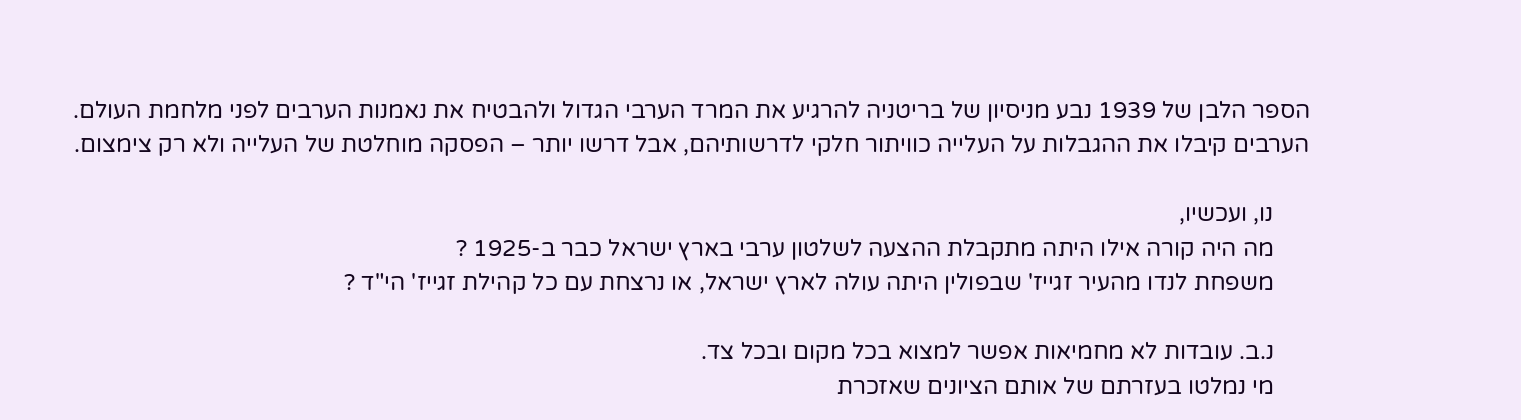הספר הלבן של 1939 נבע מניסיון של בריטניה להרגיע את המרד הערבי הגדול ולהבטיח את נאמנות הערבים לפני מלחמת העולם. הערבים קיבלו את ההגבלות על העלייה כוויתור חלקי לדרשותיהם, אבל דרשו יותר – הפסקה מוחלטת של העלייה ולא רק צימצום.

      נו, ועכשיו,
      מה היה קורה אילו היתה מתקבלת ההצעה לשלטון ערבי בארץ ישראל כבר ב-1925 ?
      משפחת לנדו מהעיר זגייז' שבפולין היתה עולה לארץ ישראל, או נרצחת עם כל קהילת זגייז' הי"ד ?

      נ.ב. עובדות לא מחמיאות אפשר למצוא בכל מקום ובכל צד.
      מי נמלטו בעזרתם של אותם הציונים שאזכרת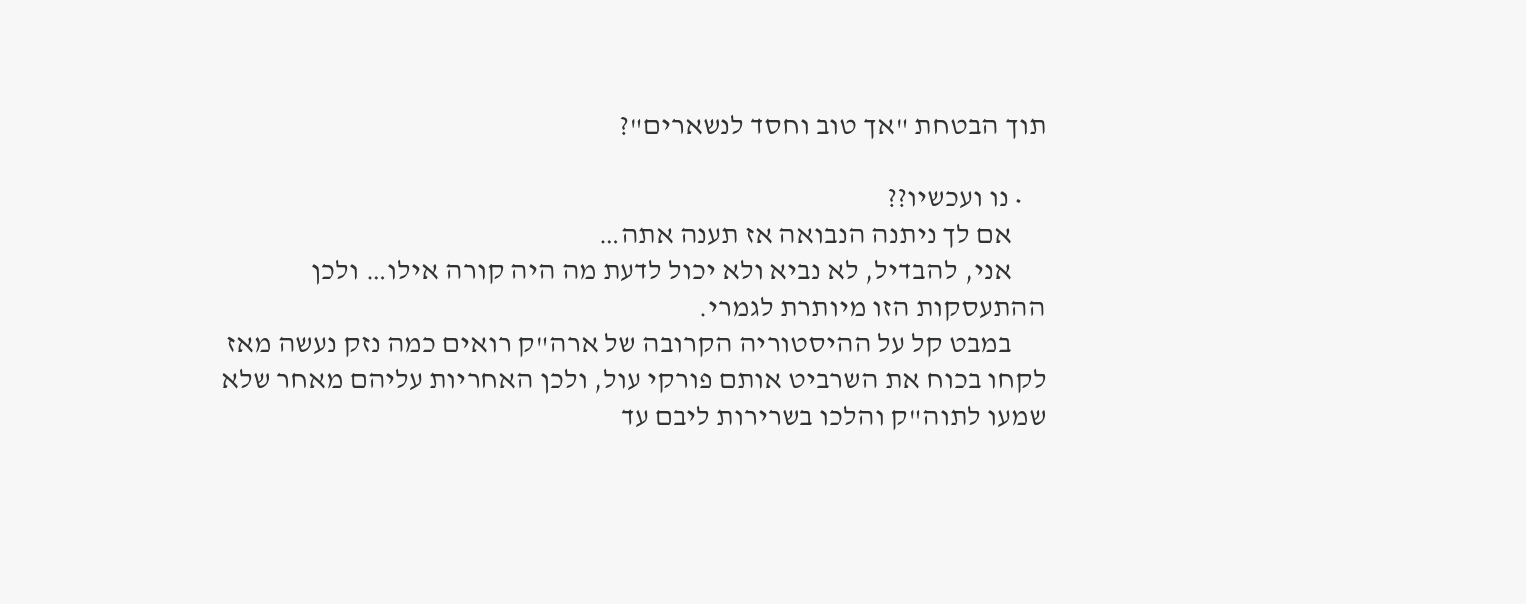תוך הבטחת "אך טוב וחסד לנשארים"?

    • נו ועכשיו??
      אם לך ניתנה הנבואה אז תענה אתה…
      אני, להבדיל, לא נביא ולא יכול לדעת מה היה קורה אילו… ולכן ההתעסקות הזו מיותרת לגמרי.
      במבט קל על ההיסטוריה הקרובה של ארה"ק רואים כמה נזק נעשה מאז לקחו בכוח את השרביט אותם פורקי עול, ולכן האחריות עליהם מאחר שלא שמעו לתוה"ק והלכו בשרירות ליבם עד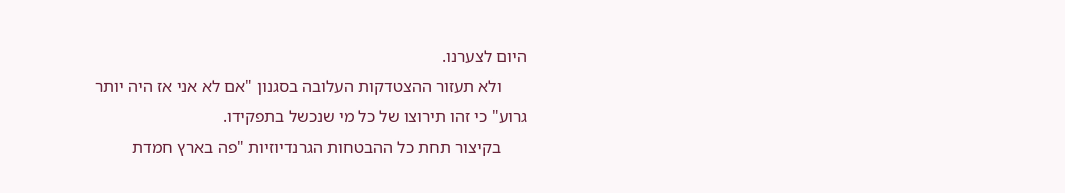היום לצערנו.
      ולא תעזור ההצטדקות העלובה בסגנון "אם לא אני אז היה יותר גרוע" כי זהו תירוצו של כל מי שנכשל בתפקידו.
      בקיצור תחת כל ההבטחות הגרנדיוזיות "פה בארץ חמדת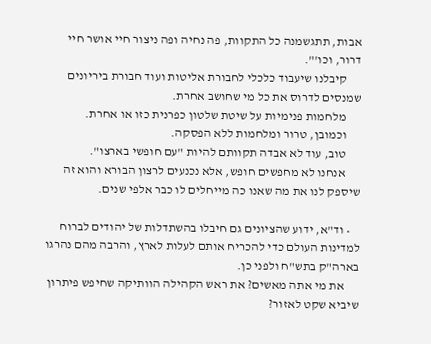אבות, תתגשמנה כל התקוות, פה נחיה ופה ניצור חיי אושר חיי דרור, וכו'".
      קיבלנו שיעבוד כלכלי לחבורת אליטות ועוד חבורת ביריונים שמנסים לדרוס את כל מי שחושב אחרת.
      מלחמות פנימיות על שיטת שלטון כפרנית כזו או אחרת.
      וכמובן, טרור ומלחמות ללא הפסקה.
      טוב, עוד לא אבדה תקוותם להיות "עם חופשי בארצו".
      אנחנו לא מחפשים חופש, אלא נכנעים לרצון הבורא והוא זה שיספק לנו את מה שאנו כה מייחלים לו כבר אלפי שנים.

    • וד"א, ידוע שהציונים גם חיבלו בהשתדלות של יהודים לברוח למדינות העולם כדי להכריח אותם לעלות לארץ, והרבה מהם נהרגו בארה"ק בתש"ח ולפני כן.
      את מי אתה מאשים? את ראש הקהילה הוותיקה שחיפש פיתרון שיביא שקט לאזור?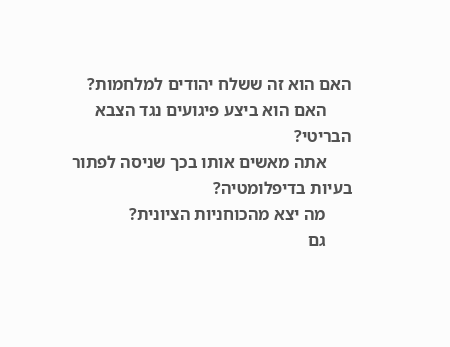האם הוא זה ששלח יהודים למלחמות?
      האם הוא ביצע פיגועים נגד הצבא הבריטי?
      אתה מאשים אותו בכך שניסה לפתור בעיות בדיפלומטיה?
      מה יצא מהכוחניות הציונית?
      גם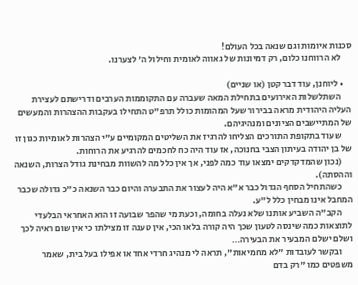סכנות איומות וגם שנאה בכל העולם!
      לא הרווחנו כלום, רק דמיונות של גאווה לאומית וחילול ה' לצערנו.

    • ליוחנן, עוד דבר קטן (או שניים)
      השתלשלות האירועים בתחילת המאה שעברה עם התקוממות הערבים ודרישתם לעצירת העליה היהודית מראה בבירור שעל המהומות כולל תרפ"ט התחילו בעקבות ההצהרות והמעשים של המתיישבים הציונים ומנהיגיהם.
      שעוד בתקופת התורכים הצליחו להרגיז את השליטים המקומיים ע"י הצהרות לאומיות כגון זו של בן יהודה בעיתון הצבי בחנוכה, אז עוד היה כח לחכמים להרגיע את הרוחות.
      (נכון שהמדקדקים ימצאו עוד כמה לפני, אך אין כלל מה להשוות מבחינת גודל הצרות, השנאה וההסתה).
      כשהתחיל הסחף הגדול כבר א"א היה לעצור את התבערה והיום כבר השנאה כ"כ גדולה שכבר המחבל אינו מבחין כלל ל"ע.
      הקב"ה השביע אותנו שלא נעלה בחומה, וכעת מי שהפר שבועה זו הוא האחראי הבלעדי לתוצאות כמה שינסה לטעון שכך היה קורה בלאו הכי, אין טענה זו מצילתו כי אין שום ראיה לכך ושלם ישלם המבעיר את הבעירה…
      ובקשר לעובדות "לא מחמיאות", תראה לי מנהיג חרדי אחד או אפילו בעל בית, שאמר משפטים כמו "רק בדם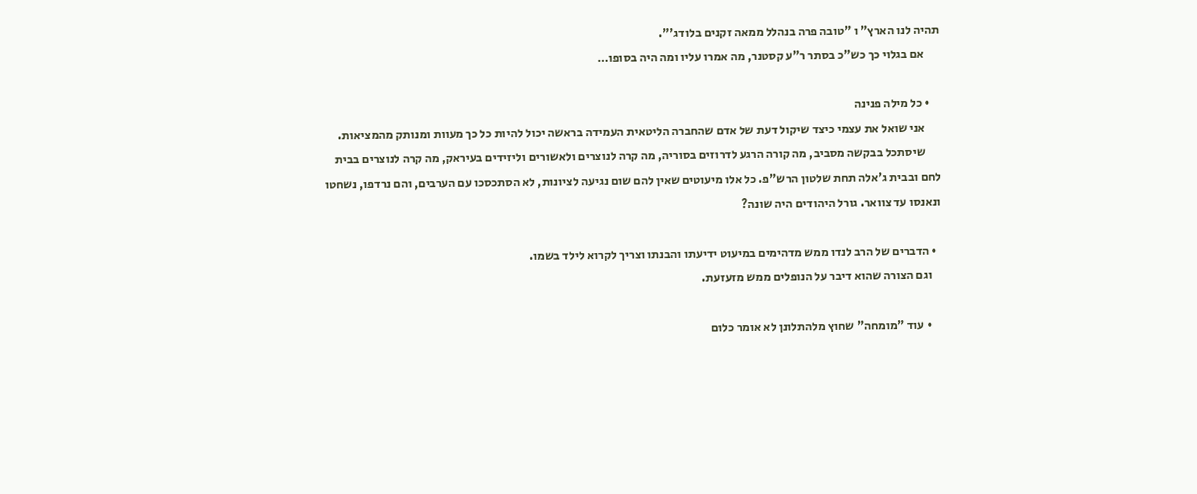תהיה לנו הארץ" ו "טובה פרה בנהלל ממאה זקנים בלודג'".
      אם בגלוי כך כש"כ בסתר ר"ע קסטנר, מה אמרו עליו ומה היה בסופו…

    • כל מילה פנינה
      אני שואל את עצמי כיצד שיקול דעת של אדם שהחברה הליטאית העמידה בראשה יכול להיות כל כך מעוות ומנותק מהמציאות.
      שיסתכל בבקשה מסביב, מה קורה הרגע לדרוזים בסוריה, מה קרה לנוצרים ולאשורים וליזידים בעיראק, מה קרה לנוצרים בבית לחם ובבית ג'אלה תחת שלטון הרש"פ. כל אלו מיעוטים שאין להם שום נגיעה לציונות, לא הסתכסכו עם הערבים, והם נרדפו, נשחטו ונאנסו עד צוואר. גורל היהודים היה שונה?

  • הדברים של הרב לנדו ממש מדהימים במיעוט ידיעתו והבנתו וצריך לקרוא לילד בשמו.
    וגם הצורה שהוא דיבר על הנופלים ממש מזעזעת.

    • עוד "מומחה" שחוץ מלהתלונן לא אומר כלום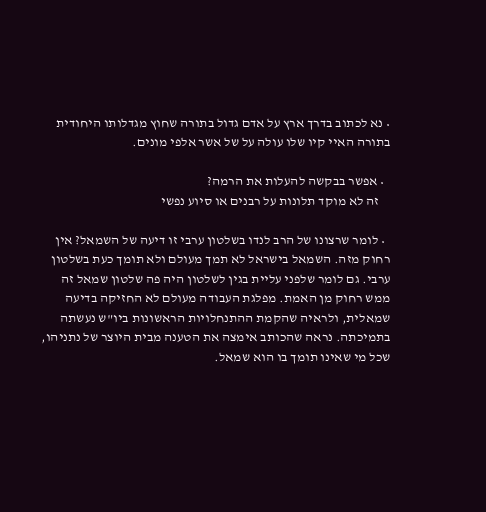• נא לכתוב בדרך ארץ על אדם גדול בתורה שחוץ מגדלותו היחודית בתורה האיי קיו שלו עולה על של אשר אלפי מונים.

  • אפשר בבקשה להעלות את הרמה?
    זה לא מוקד תלונות על רבנים או סיוע נפשי

  • לומר שרצונו של הרב לנדו בשלטון ערבי זו דיעה של השמאל? אין רחוק מזה. השמאל בישראל לא תמך מעולם ולא תומך כעת בשלטון ערבי. גם לומר שלפני עליית בגין לשלטון היה פה שלטון שמאל זה ממש רחוק מן האמת. מפלגת העבודה מעולם לא החזיקה בדיעה שמאלית, ולראיה שהקמת ההתנחלויות הראשונות ביו"ש נעשתה בתמיכתה. נראה שהכותב אימצה את הטענה מבית היוצר של נתניהו, שכל מי שאינו תומך בו הוא שמאל.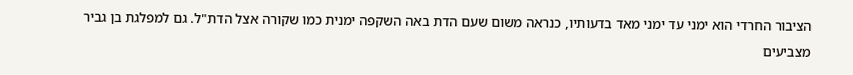הציבור החרדי הוא ימני עד ימני מאד בדעותיו, כנראה משום שעם הדת באה השקפה ימנית כמו שקורה אצל הדת"ל. גם למפלגת בן גביר מצביעים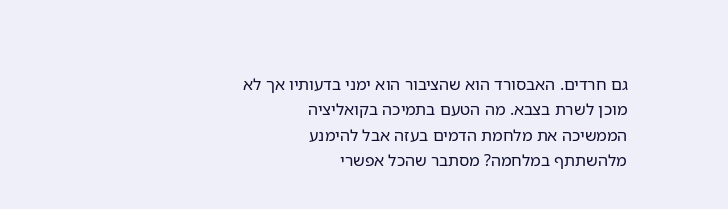גם חרדים. האבסורד הוא שהציבור הוא ימני בדעותיו אך לא מוכן לשרת בצבא. מה הטעם בתמיכה בקואליציה הממשיכה את מלחמת הדמים בעזה אבל להימנע מלהשתתף במלחמה? מסתבר שהכל אפשרי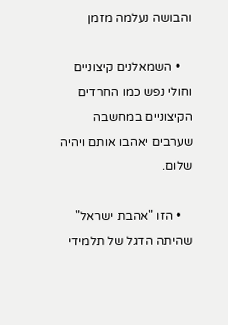והבושה נעלמה מזמן

    • השמאלנים קיצוניים וחולי נפש כמו החרדים הקיצוניים במחשבה שערבים יאהבו אותם ויהיה שלום.

    • הזו "אהבת ישראל" שהיתה הדגל של תלמידי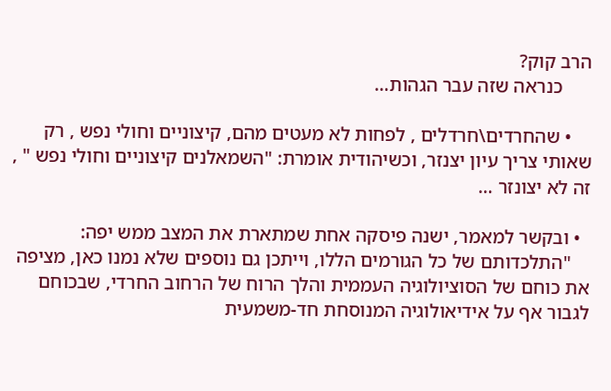הרב קוק?
      כנראה שזה עבר הגהות…

    • שהחרדים\חרדלים , לפחות לא מעטים מהם, קיצוניים וחולי נפש , רק שאותי צריך עיון יצנזר, וכשיהודית אומרת: "השמאלנים קיצוניים וחולי נפש " , זה לא יצונזר …

  • ובקשר למאמר, ישנה פיסקה אחת שמתארת את המצב ממש יפה:
    "התלכדותם של כל הגורמים הללו, וייתכן גם נוספים שלא נמנו כאן, מציפה את כוחם של הסוציולוגיה העממית והלך הרוח של הרחוב החרדי, שבכוחם לגבור אף על אידיאולוגיה המנוסחת חד-משמעית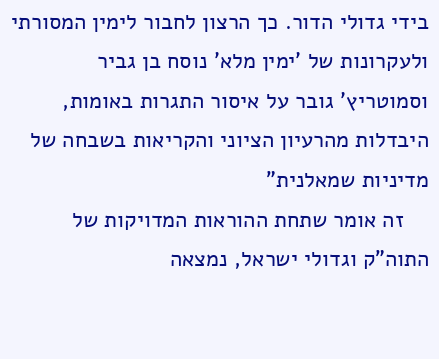בידי גדולי הדור. כך הרצון לחבור לימין המסורתי ולעקרונות של 'ימין מלא' נוסח בן גביר וסמוטריץ' גובר על איסור התגרות באומות, היבדלות מהרעיון הציוני והקריאות בשבחה של מדיניות שמאלנית"
    זה אומר שתחת ההוראות המדויקות של התוה"ק וגדולי ישראל, נמצאה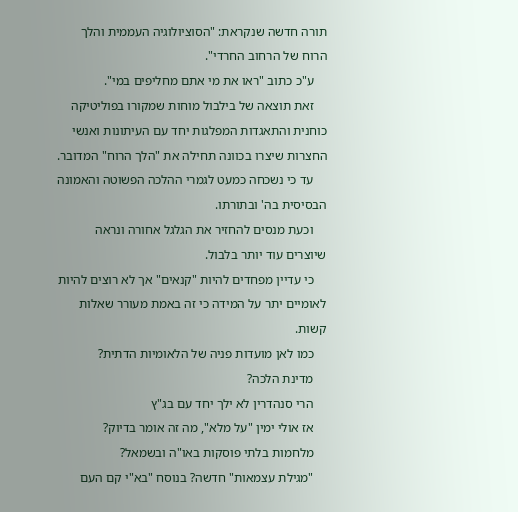תורה חדשה שנקראת: "הסוציולוגיה העממית והלך הרוח של הרחוב החרדי".
    ע"כ כתוב "ראו את מי אתם מחליפים במי".
    זאת תוצאה של בילבול מוחות שמקורו בפוליטיקה כוחנית והתאגדות המפלגות יחד עם העיתונות ואנשי החצרות שיצרו בכוונה תחילה את "הלך הרוח" המדובר.
    עד כי נשכחה כמעט לגמרי ההלכה הפשוטה והאמונה הבסיסית בה' ובתורתו.
    וכעת מנסים להחזיר את הגלגל אחורה ונראה שיוצרים עוד יותר בלבול.
    כי עדיין מפחדים להיות "קנאים" אך לא רוצים להיות לאומיים יתר על המידה כי זה באמת מעורר שאלות קשות.
    כמו לאן מועדות פניה של הלאומיות הדתית?
    מדינת הלכה?
    הרי סנהדרין לא ילך יחד עם בג"ץ
    אז אולי ימין "על מלא", מה זה אומר בדיוק?
    מלחמות בלתי פוסקות באו"ה ובשמאל?
    "מגילת עצמאות" חדשה? בנוסח "בא"י קם העם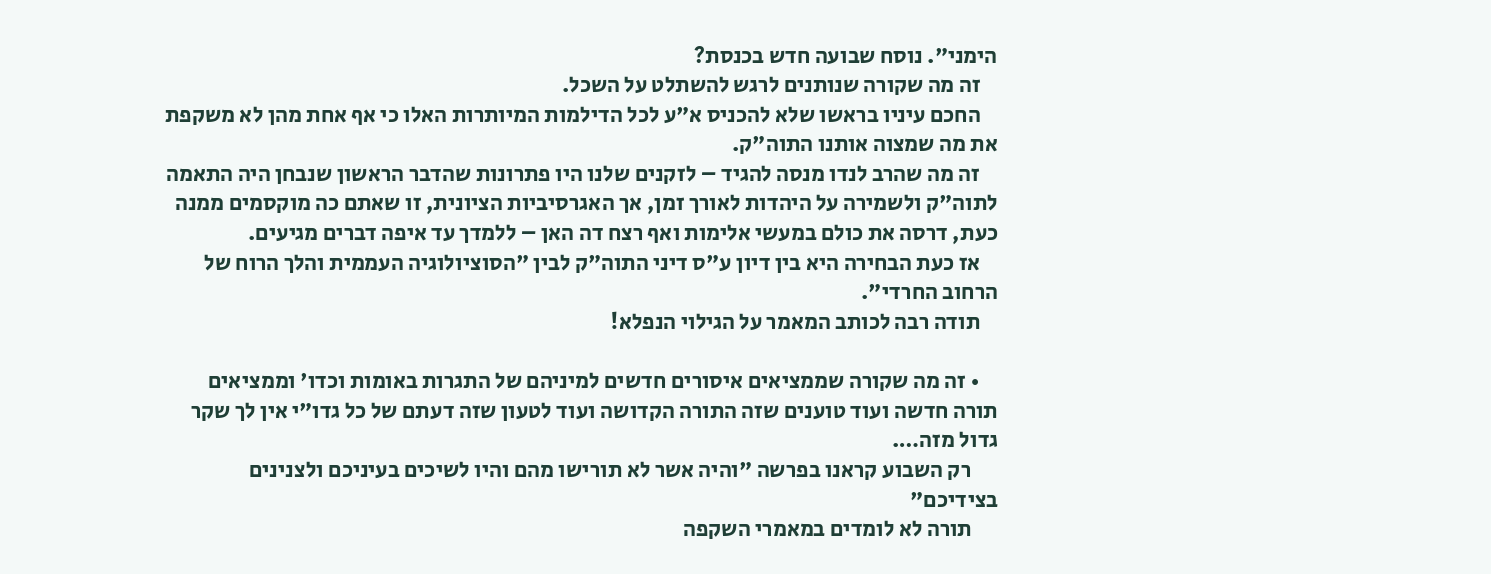הימני". נוסח שבועה חדש בכנסת?
    זה מה שקורה שנותנים לרגש להשתלט על השכל.
    החכם עיניו בראשו שלא להכניס א"ע לכל הדילמות המיותרות האלו כי אף אחת מהן לא משקפת את מה שמצוה אותנו התוה"ק.
    זה מה שהרב לנדו מנסה להגיד – לזקנים שלנו היו פתרונות שהדבר הראשון שנבחן היה התאמה לתוה"ק ולשמירה על היהדות לאורך זמן, אך האגרסיביות הציונית, זו שאתם כה מוקסמים ממנה כעת, דרסה את כולם במעשי אלימות ואף רצח דה האן – ללמדך עד איפה דברים מגיעים.
    אז כעת הבחירה היא בין דיון ע"ס דיני התוה"ק לבין "הסוציולוגיה העממית והלך הרוח של הרחוב החרדי".
    תודה רבה לכותב המאמר על הגילוי הנפלא!

    • זה מה שקורה שממציאים איסורים חדשים למיניהם של התגרות באומות וכדו' וממציאים תורה חדשה ועוד טוענים שזה התורה הקדושה ועוד לטעון שזה דעתם של כל גדו"י אין לך שקר גדול מזה….
      רק השבוע קראנו בפרשה "והיה אשר לא תורישו מהם והיו לשיכים בעיניכם ולצנינים בצידיכם"
      תורה לא לומדים במאמרי השקפה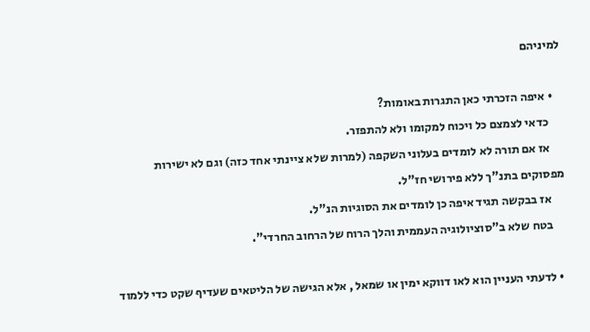למיניהם

    • איפה הזכרתי כאן התגרות באומות?
      כדאי לצמצם כל ויכוח למקומו ולא להתפזר.
      אז אם תורה לא לומדים בעלוני השקפה (למרות שלא ציינתי אחד כזה) וגם לא ישירות מפסוקים בתנ"ך ללא פירושי חז"ל.
      אז בבקשה תגיד איפה כן לומדים את הסוגיות הנ"ל.
      בטח שלא ב"סוציולוגיה העממית והלך הרוח של הרחוב החרדי".

  • לדעתי העניין הוא לאו דווקא ימין או שמאל , אלא הגישה של הליטאים שעדיף שקט כדי ללמוד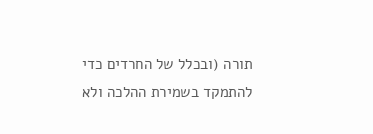תורה (ובכלל של החרדים כדי להתמקד בשמירת ההלכה ולא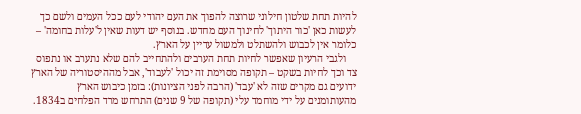להיות תחת שלטון חילוני שרוצה להפוך את העם יהודי לעם ככל העמים ולשם כך לעשות כאן 'כור היתוך' לחינוך העם מחדש. בנוסף יש דעות שאין ל'עלות בחומה' – כלומר אין לכבוש ולהשתלט ולמשול עדיין על הארץ.
    ולגבי הרעיון שאפשר לחיות תחת הערבים ולהתחייב להם שלא נתערב או נתפוס צד וכך לחיות בשקט – תקופה מסוימת זה יכול 'לעבוד', אבל מההיסטוריה של הארץ ידועים גם מקרים שזה לא 'עבד' (הרבה לפני הציונות): בזמן כיבוש הארץ מהעותומנים על ידי מוחמד עלי (תקופה של 9 שנים) התרחש מרד הפלחים ב1834.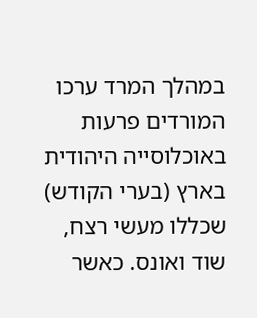במהלך המרד ערכו המורדים פרעות באוכלוסייה היהודית בארץ (בערי הקודש) שכללו מעשי רצח, שוד ואונס. כאשר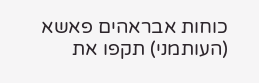כוחות אבראהים פאשא (העותמני) תקפו את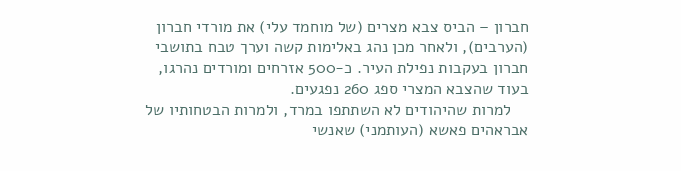חברון – הביס צבא מצרים (של מוחמד עלי) את מורדי חברון (הערבים), ולאחר מכן נהג באלימות קשה וערך טבח בתושבי חברון בעקבות נפילת העיר. כ-500 אזרחים ומורדים נהרגו, בעוד שהצבא המצרי ספג 260 נפגעים.
    למרות שהיהודים לא השתתפו במרד, ולמרות הבטחותיו של אבראהים פאשא (העותמני) שאנשי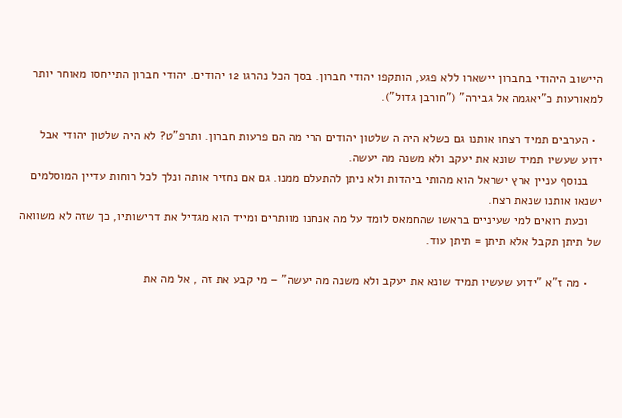היישוב היהודי בחברון יישארו ללא פגע, הותקפו יהודי חברון. בסך הכל נהרגו 12 יהודים. יהודי חברון התייחסו מאוחר יותר למאורעות כ"יאגמה אל גבירה" ("חורבן גדול").

  • הערבים תמיד רצחו אותנו גם כשלא היה ה שלטון יהודים הרי מה הם פרעות חברון. ותרפ"ט? לא היה שלטון יהודי אבל ידוע שעשיו תמיד שונא את יעקב ולא משנה מה יעשה.
    בנוסף עניין ארץ ישראל הוא מהותי ביהדות ולא ניתן להתעלם ממנו. גם אם נחזיר אותה ונלך לכל רוחות עדיין המוסלמים ישנאו אותנו שנאת רצח.
    וכעת רואים למי שעיניים בראשו שהחמאס לומד על מה אנחנו מוותרים ומייד הוא מגדיל את דרישותיו, כך שזה לא משוואה של תיתן תקבל אלא תיתן = תיתן עוד.

    • מה ז"א "ידוע שעשיו תמיד שונא את יעקב ולא משנה מה יעשה" – מי קבע את זה , אל מה את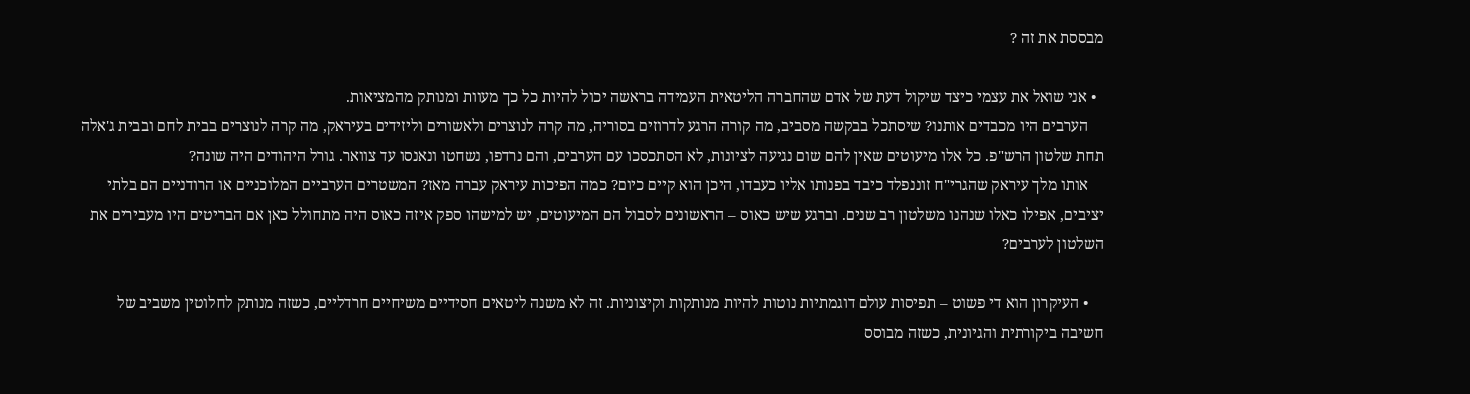מבססת את זה ?

  • אני שואל את עצמי כיצד שיקול דעת של אדם שהחברה הליטאית העמידה בראשה יכול להיות כל כך מעוות ומנותק מהמציאות.
    הערבים היו מכבדים אותנו? שיסתכל בבקשה מסביב, מה קורה הרגע לדרוזים בסוריה, מה קרה לנוצרים ולאשורים וליזידים בעיראק, מה קרה לנוצרים בבית לחם ובבית ג'אלה תחת שלטון הרש"פ. כל אלו מיעוטים שאין להם שום נגיעה לציונות, לא הסתכסכו עם הערבים, והם נרדפו, נשחטו ונאנסו עד צוואר. גורל היהודים היה שונה?
    אותו מלך עיראק שהגרי"ח זוננפלד כיבד בפנותו אליו כעבדו, היכן הוא קיים כיום? כמה הפיכות עיראק עברה מאז? המשטרים הערביים המלוכניים או הרודניים הם בלתי יציבים, אפילו כאלו שנהנו משלטון רב שנים. וברגע שיש כאוס – הראשונים לסבול הם המיעוטים, יש למישהו ספק איזה כאוס היה מתחולל כאן אם הבריטים היו מעבירים את השלטון לערבים?

    • העיקרון הוא די פשוט – תפיסות עולם דוגמתיות נוטות להיות מנותקות וקיצוניות. זה לא משנה ליטאים חסידיים משיחיים חרדליים, כשזה מנותק לחלוטין משביב של חשיבה ביקורתית והגיונית, כשזה מבוסס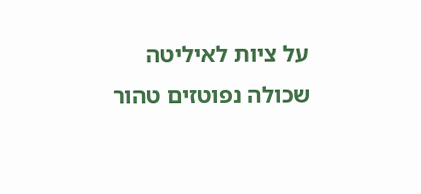על ציות לאיליטה שכולה נפוטזים טהור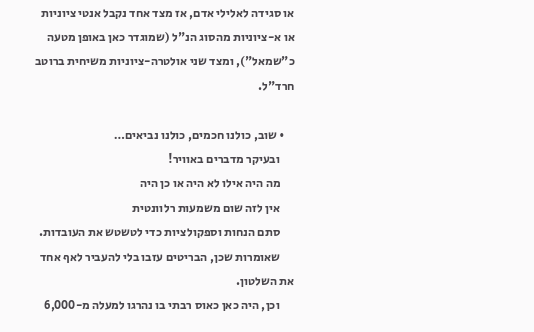או סגידה לאלילי אדם, אז מצד אחד נקבל אנטי ציוניות או א-ציוניות מהסוג הנ"ל (שמוגדר כאן באופן מטעה כ"שמאל"), ומצד שני אולטרה-ציוניות משיחית ברוטב חרד"ל.

    • שוב, כולנו חכמים, כולנו נביאים…
      ובעיקר מדברים באוויר!
      מה היה אילו לא היה או כן היה
      אין לזה שום משמעות רלוונטית
      סתם הנחות וספקולציות כדי לטשטש את העובדות.
      שאומרות שכן, הבריטים עזבו בלי להעביר לאף אחד את השלטון.
      וכן, היה כאן כאוס רבתי בו נהרגו למעלה מ-6,000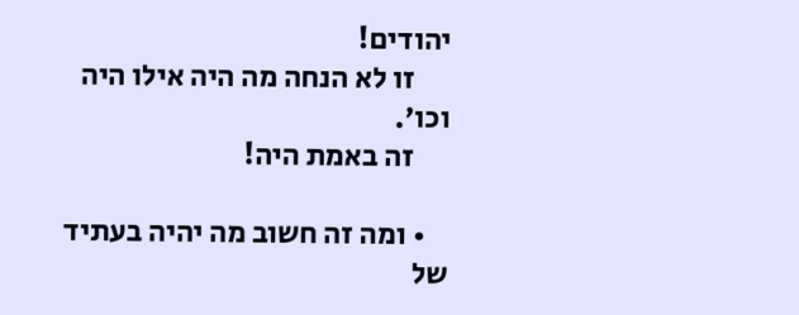יהודים!
      זו לא הנחה מה היה אילו היה וכו'.
      זה באמת היה!

    • ומה זה חשוב מה יהיה בעתיד של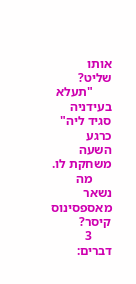אותו שליט?
      "תעלא בעידניה סגיד ליה" כרגע השעה משחקת לו.
      מה נשאר מאספסינוס קיסר?
      3 דברים: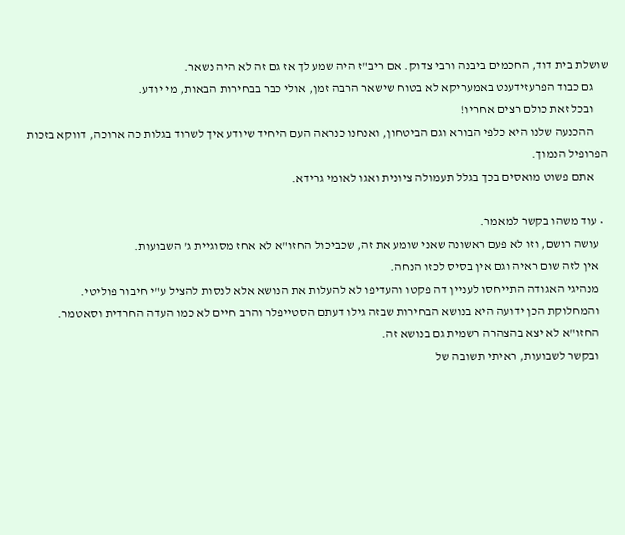שושלת בית דוד, החכמים ביבנה ורבי צדוק. אם ריב"ז היה שמע לך אז גם זה לא היה נשאר.
      גם כבוד הפרעזידענט באמעריקא לא בטוח שישאר הרבה זמן, אולי כבר בבחירות הבאות, מי יודע.
      ובכל זאת כולם רצים אחריו!
      ההכנעה שלנו היא כלפי הבורא וגם הביטחון, ואנחנו כנראה העם היחיד שיודע איך לשרוד בגלות כה ארוכה, דווקא בזכות הפרופיל הנמוך.
      אתם פשוט מואסים בכך בגלל תעמולה ציונית ואגו לאומי גרידא.

  • עוד משהו בקשר למאמר.
    עושה רושם, וזו לא פעם ראשונה שאני שומע את זה, שכביכול החזו"א לא אחז מסוגיית ג' השבועות.
    אין לזה שום ראיה וגם אין בסיס לכזו הנחה.
    מנהיגי האגודה התייחסו לעניין דה פקטו והעדיפו לא להעלות את הנושא אלא לנסות להציל ע"י חיבור פוליטי.
    והמחלוקת הכן ידועה היא בנושא הבחירות שבזה גילו דעתם הסטייפלר והרב חיים לא כמו העדה החרדית וסאטמר.
    החזו"א לא יצא בהצהרה רשמית גם בנושא זה.
    ובקשר לשבועות, ראיתי תשובה של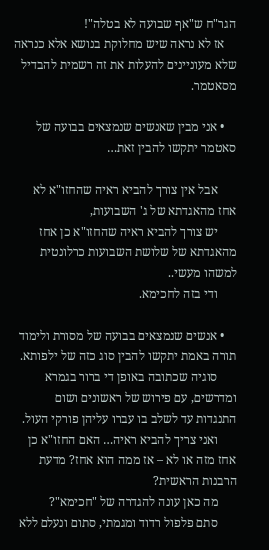הגר"ח ש"אף שבועה לא בטלה"!
    אז לא נראה שיש מחלוקת בנושא אלא כנראה שלא מעוניינים להעלות את זה רשמית להבדיל מסאטמר.

    • אני מבין שאנשים שנמצאים בבועה של סאטמר יתקשו להבין זאת…

      אבל אין צורך להביא ראיה שהחזו"א לא אחז מהאגדתא של ג' השבועות,
      יש צורך להביא ראיה שהחזו"א כן אחז מהאגדתא של שלושת השבועות כרלונטית למשהו מעשי..
      ודי בזה לחכימא.

    • אנשים שנמצאים בבועה של מסורת ולימוד תורה באמת יתקשו להבין סוג כזה של ילפותא.
      סוגיה שכתובה באופן די ברור בגמרא ומדרשים, עם פירוש של ראשונים ושום התנגדות עד לשלב בו עברו עליהן פורקי העול.
      ואני צריך להביא ראיה… האם החזו"א כן אחז מזה או לא – אז ממה הוא אחז? מדעת הרבנות הראשית?
      מה כאן עונה להגדרה של "חכימא"?
      סתם פלפול רדוד ומגמתי, סתום ונעלם ללא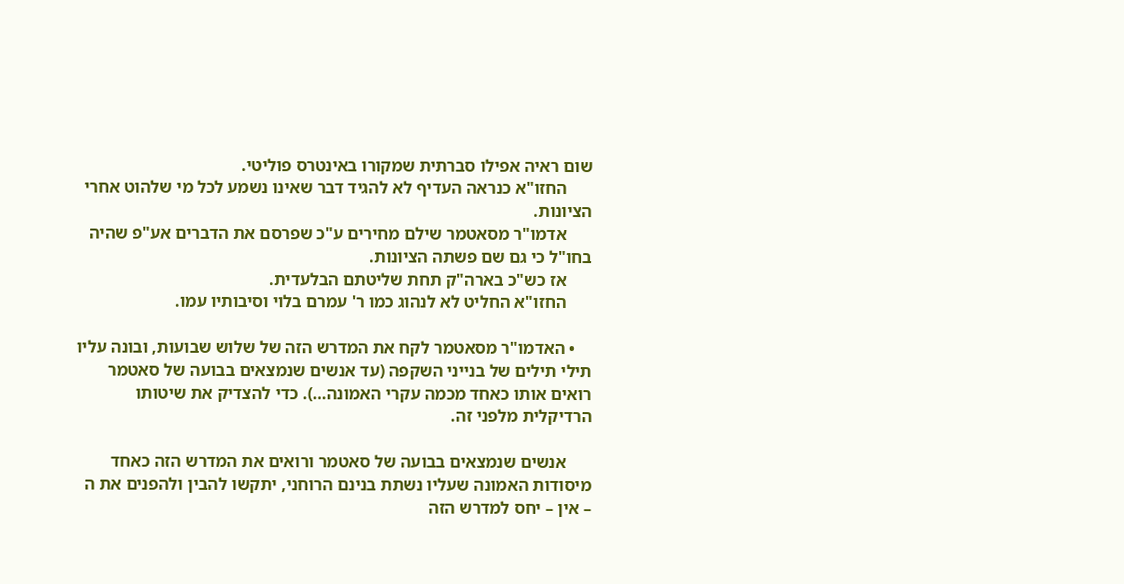שום ראיה אפילו סברתית שמקורו באינטרס פוליטי.
      החזו"א כנראה העדיף לא להגיד דבר שאינו נשמע לכל מי שלהוט אחרי הציונות.
      אדמו"ר מסאטמר שילם מחירים ע"כ שפרסם את הדברים אע"פ שהיה בחו"ל כי גם שם פשתה הציונות.
      אז כש"כ בארה"ק תחת שליטתם הבלעדית.
      החזו"א החליט לא לנהוג כמו ר' עמרם בלוי וסיבותיו עמו.

    • האדמו"ר מסאטמר לקח את המדרש הזה של שלוש שבועות, ובונה עליו תילי תילים של בנייני השקפה (עד אנשים שנמצאים בבועה של סאטמר רואים אותו כאחד מכמה עקרי האמונה…). כדי להצדיק את שיטותו הרדיקלית מלפני זה.

      אנשים שנמצאים בבועה של סאטמר ורואים את המדרש הזה כאחד מיסודות האמונה שעליו נשתת בנינם הרוחני, יתקשו להבין ולהפנים את ה – אין – יחס למדרש הזה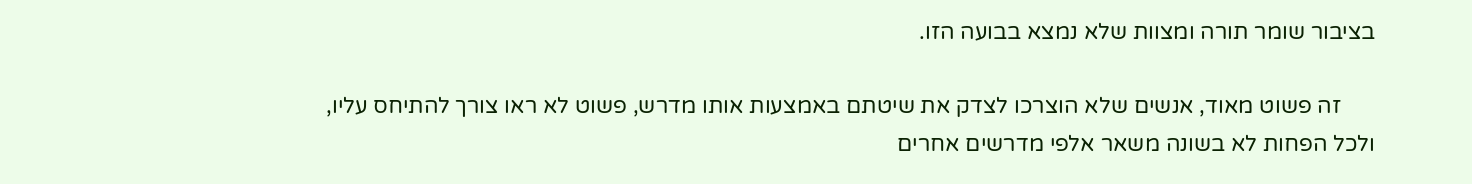בציבור שומר תורה ומצוות שלא נמצא בבועה הזו.

      זה פשוט מאוד, אנשים שלא הוצרכו לצדק את שיטתם באמצעות אותו מדרש, פשוט לא ראו צורך להתיחס עליו, ולכל הפחות לא בשונה משאר אלפי מדרשים אחרים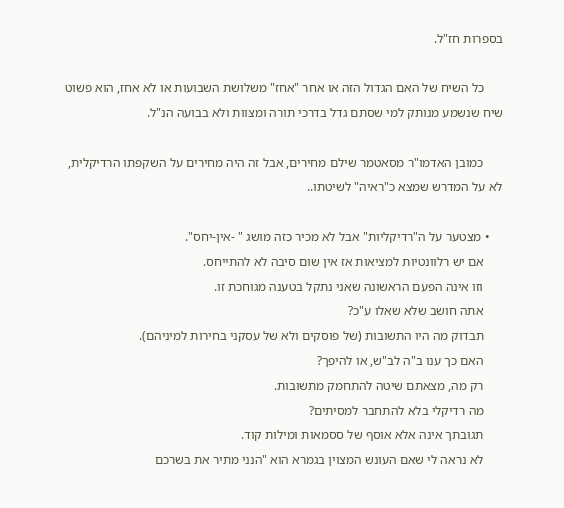בספרות חז"ל.

      כל השיח של האם הגדול הזה או אחר "אחז" משלושת השבועות או לא אחז, הוא פשוט שיח שנשמע מנותק למי שסתם גדל בדרכי תורה ומצוות ולא בבועה הנ"ל.

      כמובן האדמו"ר מסאטמר שילם מחירים, אבל זה היה מחירים על השקפתו הרדיקלית, לא על המדרש שמצא כ"ראיה" לשיטתו..

    • מצטער על ה"רדיקליות" אבל לא מכיר כזה מושג " -אין-יחס".
      אם יש רלוונטיות למציאות אז אין שום סיבה לא להתייחס.
      וזו אינה הפעם הראשונה שאני נתקל בטענה מגוחכת זו.
      אתה חושב שלא שאלו ע"כ?
      תבדוק מה היו התשובות (של פוסקים ולא של עסקני בחירות למיניהם).
      האם כך ענו ב"ה לב"ש, או להיפך?
      רק מה, מצאתם שיטה להתחמק מתשובות.
      מה רדיקלי בלא להתחבר למסיתים?
      תגובתך אינה אלא אוסף של ססמאות ומילות קוד.
      לא נראה לי שאם העונש המצוין בגמרא הוא "הנני מתיר את בשרכם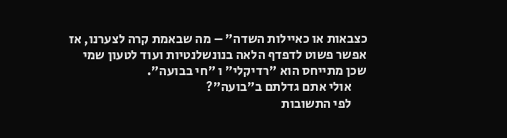כצבאות או כאיילות השדה" – מה שבאמת קרה לצערנו, אז אפשר פשוט לדפדף הלאה בנונשלנטיות ועוד לטעון שמי שכן מתייחס הוא "רדיקלי" ו "חי בבועה".
      אולי אתם גדלתם ב"בועה"?
      לפי התשובות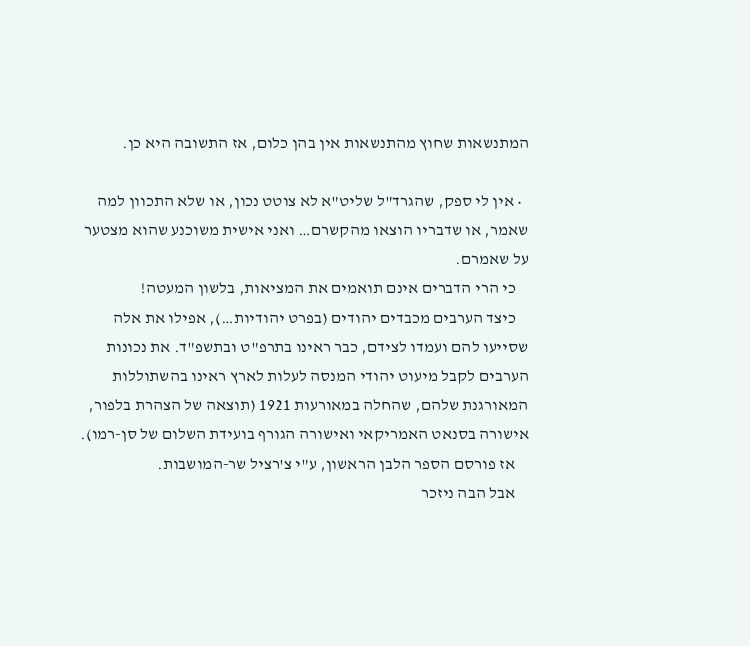המתנשאות שחוץ מהתנשאות אין בהן כלום, אז התשובה היא כן.

  • אין לי ספק, שהגרד"ל שליט"א לא צוטט נכון, או שלא התכוון למה שאמר, או שדבריו הוצאו מהקשרם… ואני אישית משוכנע שהוא מצטער על שאמרם.
    כי הרי הדברים אינם תואמים את המציאות, בלשון המעטה!
    כיצד הערבים מכבדים יהודים (בפרט יהודיות…), אפילו את אלה שסייעו להם ועמדו לצידם, כבר ראינו בתרפ"ט ובתשפ"ד. את נכונות הערבים לקבל מיעוט יהודי המנסה לעלות לארץ ראינו בהשתוללות המאורגנת שלהם, שהחלה במאורעות 1921 (תוצאה של הצהרת בלפור, אישורה בסנאט האמריקאי ואישורה הגורף בועידת השלום של סן-רמו).
    אז פורסם הספר הלבן הראשון, ע"י צ'רציל שר-המושבות.
    אבל הבה ניזכר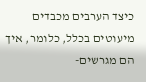כיצד הערבים מכבדים מיעוטים בכלל, כלומר, איך הם מגרשים-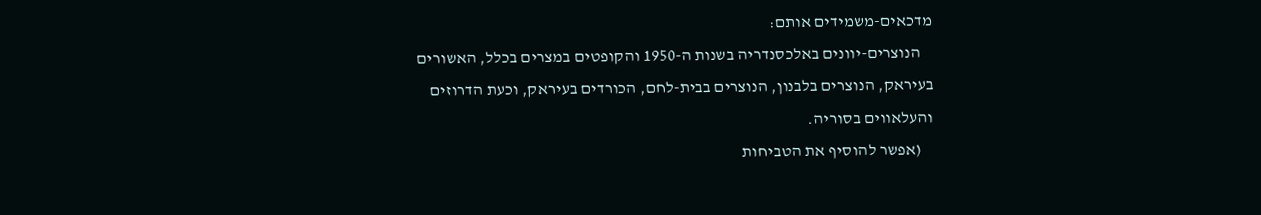מדכאים-משמידים אותם:
    הנוצרים-יוונים באלכסנדריה בשנות ה-1950 והקופטים במצרים בכלל, האשורים בעיראק, הנוצרים בלבנון, הנוצרים בבית-לחם, הכורדים בעיראק, וכעת הדרוזים והעלאווים בסוריה.
    (אפשר להוסיף את הטביחות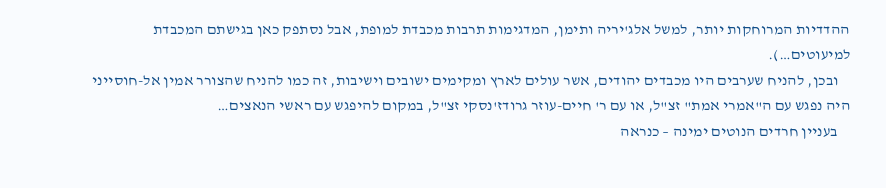ההדדיות המרוחקות יותר, למשל אלג'יריה ותימן, המדגימות תרבות מכבדת למופת, אבל נסתפק כאן בגישתם המכבדת למיעוטים…).
    ובכן, להניח שערבים היו מכבדים יהודים, אשר עולים לארץ ומקימים ישובים וישיבות, זה כמו להניח שהצורר אמין אל-חוסייני היה נפגש עם ה"אמרי אמת" זצ"ל, או עם ר' חיים-עוזר גרודז'נסקי זצ"ל, במקום להיפגש עם ראשי הנאצים…
    בעניין חרדים הנוטים ימינה – כנראה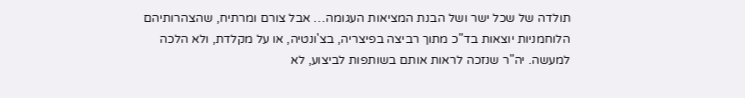תולדה של שכל ישר ושל הבנת המציאות העגומה… אבל צורם ומרתיח, שהצהרותיהם הלוחמניות יוצאות בד"כ מתוך רביצה בפיצריה, בצ'ונטיה, או על מקלדת, ולא הלכה למעשה. יה"ר שנזכה לראות אותם בשותפות לביצוע, לא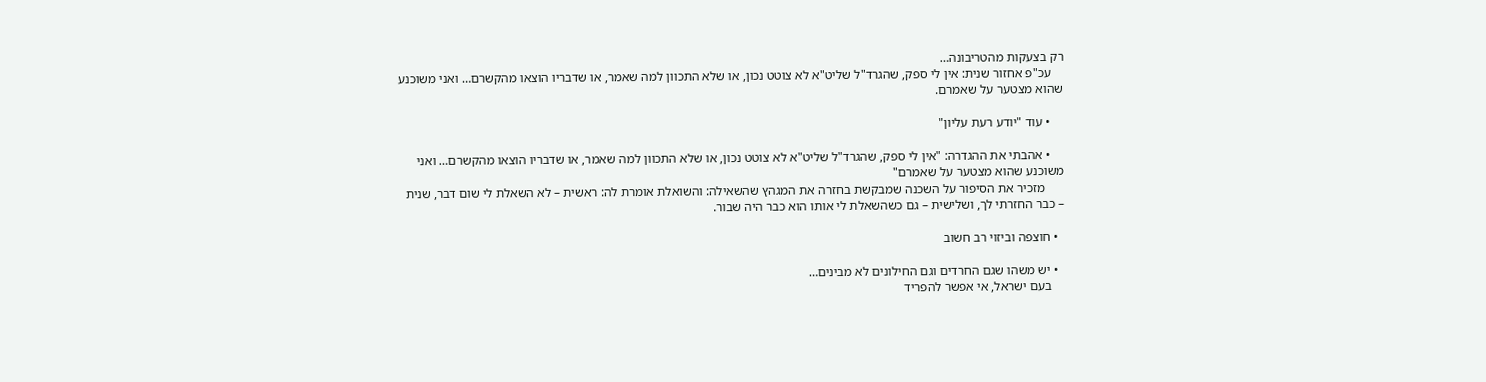רק בצעקות מהטריבונה…
    עכ"פ אחזור שנית: אין לי ספק, שהגרד"ל שליט"א לא צוטט נכון, או שלא התכוון למה שאמר, או שדבריו הוצאו מהקשרם… ואני משוכנע שהוא מצטער על שאמרם.

    • עוד "יודע רעת עליון"

    • אהבתי את ההגדרה: "אין לי ספק, שהגרד"ל שליט"א לא צוטט נכון, או שלא התכוון למה שאמר, או שדבריו הוצאו מהקשרם… ואני משוכנע שהוא מצטער על שאמרם"
      מזכיר את הסיפור על השכנה שמבקשת בחזרה את המגהץ שהשאילה: והשואלת אומרת לה: ראשית – לא השאלת לי שום דבר, שנית – כבר החזרתי לך, ושלישית – גם כשהשאלת לי אותו הוא כבר היה שבור.

  • חוצפה וביזוי רב חשוב

  • יש משהו שגם החרדים וגם החילונים לא מבינים…
    בעם ישראל, אי אפשר להפריד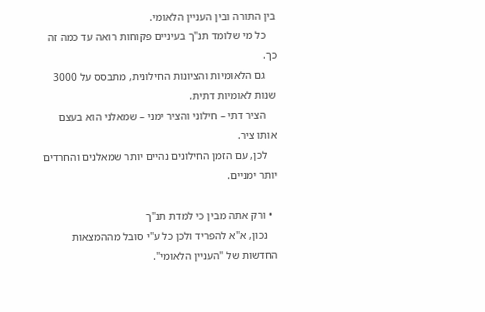בין התורה ובין העניין הלאומי.
    כל מי שלומד תנ"ך בעיניים פקוחות רואה עד כמה זה כך.
    גם הלאומיות והציונות החילונית, מתבסס על 3000 שנות לאומיות דתית.
    הציר דתי – חילוני והציר ימני – שמאלני הוא בעצם אותו ציר.
    לכן, עם הזמן החילונים נהיים יותר שמאלנים והחרדים יותר ימניים.

  • ורק אתה מבין כי למדת תנ"ך
    נכון, א"א להפריד ולכן כל ע"י סובל מההמצאות החדשות של "העניין הלאומי".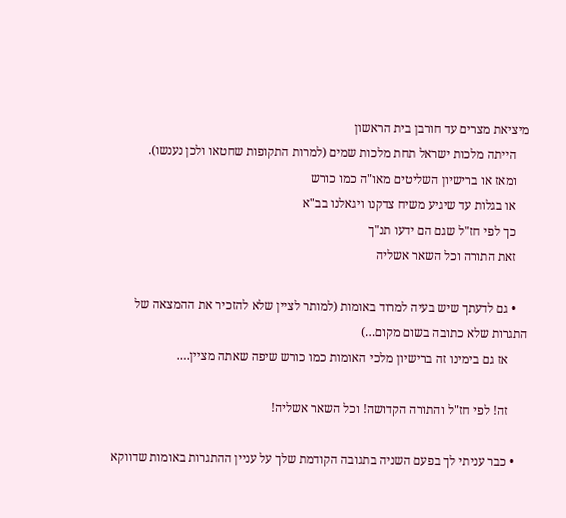מיציאת מצרים עד חורבן בית הראשון
    הייתה מלכות ישראל תחת מלכות שמים (למרות התקופות שחטאו ולכן נענשו).
    ומאז או ברישיון השליטים מאו"ה כמו כורש
    או בגלות עד שיגיע משיח צדקנו ויגאלנו בב"א
    כך לפי חז"ל שגם הם ידעו תנ"ך
    זאת התורה וכל השאר אשליה

    • גם לדעתך שיש בעיה למרוד באומות (למותר לציין שלא להזכיר את ההמצאה של התגרות שלא כתובה בשום מקום…)
      אז גם בימינו זה ברישיון מלכי האומות כמו כורש שיפה שאתה מציין….

      זה! לפי חז"ל והתורה הקדושה! וכל השאר אשליה!

    • כבר עניתי לך בפעם השניה בתגובה הקודמת שלך על עניין ההתגרות באומות שדווקא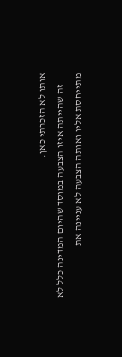אותו לא הזכרתי כאן.
      זה שהייתה איזו הצבעה במוסד שהיום המדינה כלל לא מתייחסת אליו ואותה הצבעה לא עניינה את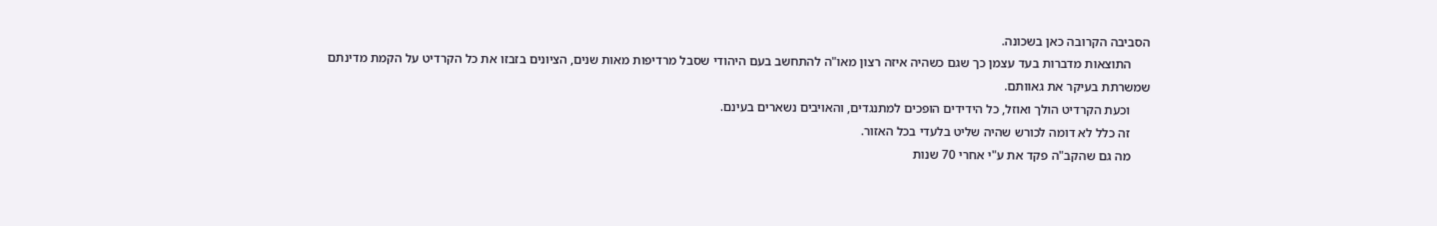הסביבה הקרובה כאן בשכונה.
      התוצאות מדברות בעד עצמן כך שגם כשהיה איזה רצון מאו"ה להתחשב בעם היהודי שסבל מרדיפות מאות שנים, הציונים בזבזו את כל הקרדיט על הקמת מדינתם שמשרתת בעיקר את גאוותם.
      וכעת הקרדיט הולך ואוזל, כל הידידים הופכים למתנגדים, והאויבים נשארים בעינם.
      זה כלל לא דומה לכורש שהיה שליט בלעדי בכל האזור.
      מה גם שהקב"ה פקד את ע"י אחרי 70 שנות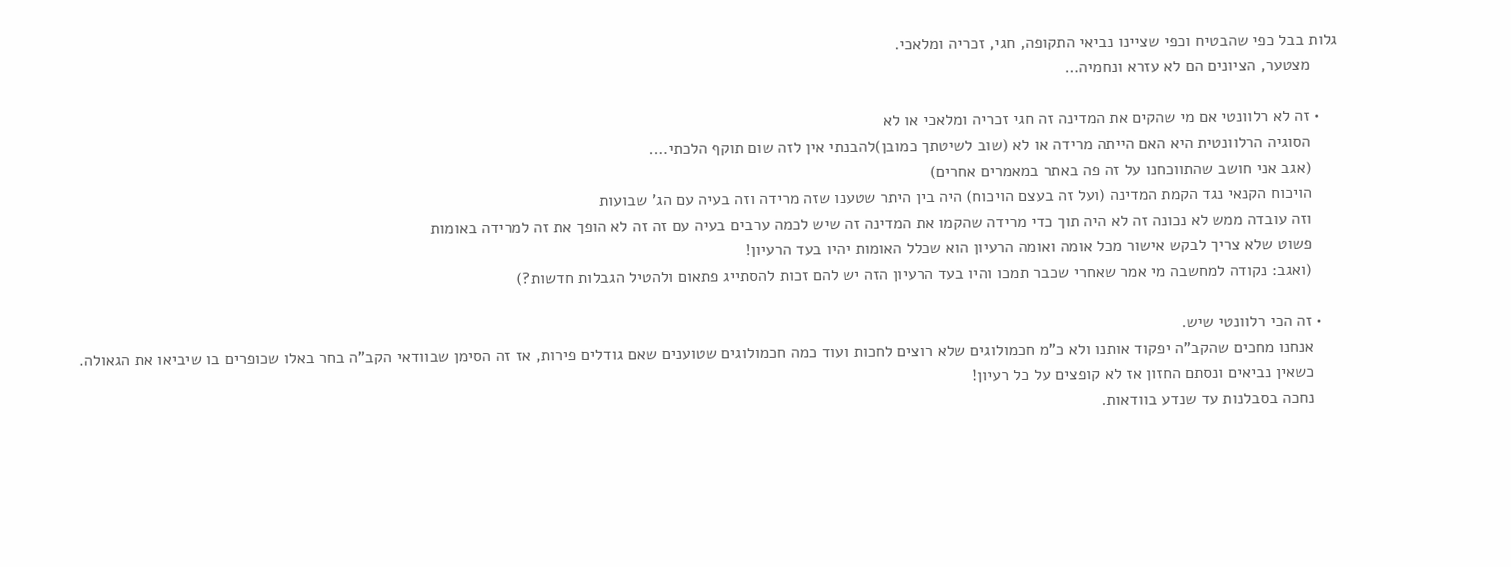גלות בבל כפי שהבטיח וכפי שציינו נביאי התקופה, חגי, זכריה ומלאכי.
      מצטער, הציונים הם לא עזרא ונחמיה…

    • זה לא רלוונטי אם מי שהקים את המדינה זה חגי זכריה ומלאכי או לא
      הסוגיה הרלוונטית היא האם הייתה מרידה או לא (שוב לשיטתך כמובן)להבנתי אין לזה שום תוקף הלכתי….
      (אגב אני חושב שהתווכחנו על זה פה באתר במאמרים אחרים)
      הויכוח הקנאי נגד הקמת המדינה (ועל זה בעצם הויכוח) היה בין היתר שטענו שזה מרידה וזה בעיה עם הג' שבועות
      וזה עובדה ממש לא נכונה זה לא היה תוך כדי מרידה שהקמו את המדינה זה שיש לכמה ערבים בעיה עם זה זה לא הופך את זה למרידה באומות
      פשוט שלא צריך לבקש אישור מכל אומה ואומה הרעיון הוא שכלל האומות יהיו בעד הרעיון!
      (ואגב: נקודה למחשבה מי אמר שאחרי שכבר תמכו והיו בעד הרעיון הזה יש להם זכות להסתייג פתאום ולהטיל הגבלות חדשות?)

    • זה הכי רלוונטי שיש.
      אנחנו מחכים שהקב"ה יפקוד אותנו ולא כ"מ חכמולוגים שלא רוצים לחכות ועוד כמה חכמולוגים שטוענים שאם גודלים פירות, אז זה הסימן שבוודאי הקב"ה בחר באלו שכופרים בו שיביאו את הגאולה.
      כשאין נביאים ונסתם החזון אז לא קופצים על כל רעיון!
      נחכה בסבלנות עד שנדע בוודאות.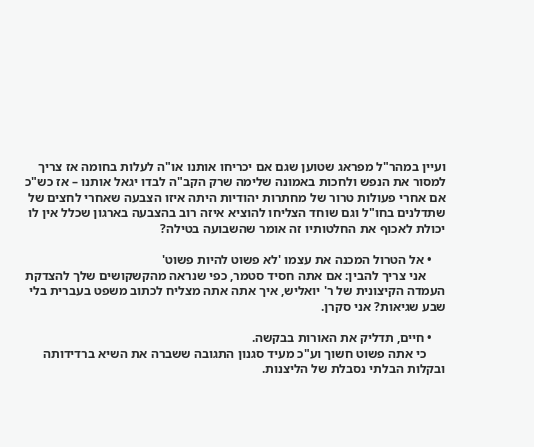ועיין במהר"ל מפראג שטוען שגם אם יכריחו אותנו או"ה לעלות בחומה אז צריך למסור את הנפש ולחכות באמונה שלימה שרק הקב"ה לבדו יגאל אותנו – אז כש"כ אם אחרי פעולות טרור של מחתרות יהודיות היתה איזו הצבעה שאחרי לחצים של שתדלנים בחו"ל וגם שוחד הצליחו להוציא איזה רוב בהצבעה בארגון שכלל אין לו יכולת לאכוף את החלטותיו זה אומר שהשבועה בטילה?

    • אל הטרול המכנה את עצמו 'לא פשוט להיות פשוט'
      אני צריך להבין: אם אתה חסיד סטמר, כפי שנראה מהקשקושים שלך להצדקת העמדה הקיצונית של ר' יואליש, איך אתה אתה מצליח לכתוב משפט בעברית בלי שבע שגיאות? אני סקרן.

    • חיים, תדליק את האורות בבקשה.
      כי אתה פשוט חשוך וע"כ מעיד סגנון התגובה ששברה את השיא ברדידותה ובקלות הבלתי נסבלת של הליצנות.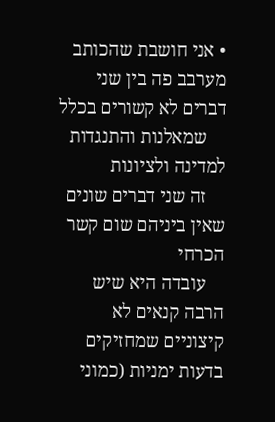• אני חושבת שהכותב מערבב פה בין שני דברים לא קשורים בכלל
    שמאלנות והתנגדות למדינה ולציונות
    זה שני דברים שונים שאין ביניהם שום קשר הכרחי
    עובדה היא שיש הרבה קנאים לא קיצוניים שמחזיקים בדעות ימניות (כמוני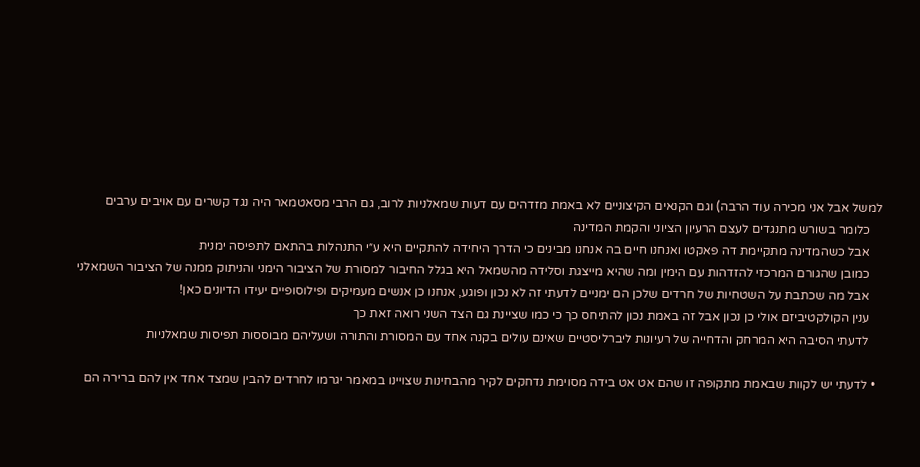למשל אבל אני מכירה עוד הרבה) וגם הקנאים הקיצוניים לא באמת מזדהים עם דעות שמאלניות לרוב, גם הרבי מסאטמאר היה נגד קשרים עם אויבים ערבים
    כלומר בשורש מתנגדים לעצם הרעיון הציוני והקמת המדינה
    אבל כשהמדינה מתקיימת דה פאקטו ואנחנו חיים בה אנחנו מבינים כי הדרך היחידה להתקיים היא ע״י התנהלות בהתאם לתפיסה ימנית
    כמובן שהגורם המרכזי להזדהות עם הימין ומה שהיא מייצגת וסלידה מהשמאל היא בגלל החיבור למסורת של הציבור הימני והניתוק ממנה של הציבור השמאלני
    אבל מה שכתבת על השטחיות של חרדים שלכן הם ימניים לדעתי זה לא נכון ופוגע, אנחנו כן אנשים מעמיקים ופילוסופיים יעידו הדיונים כאן!
    ענין הקולקטיביזם אולי כן נכון אבל זה באמת נכון להתיחס כך כי כמו שציינת גם הצד השני רואה זאת כך
    לדעתי הסיבה היא המרחק והדחייה של רעיונות ליברליסטיים שאינם עולים בקנה אחד עם המסורת והתורה ושעליהם מבוססות תפיסות שמאלניות

  • לדעתי יש לקוות שבאמת מתקופה זו שהם אט אט בידה מסוימת נדחקים לקיר מהבחינות שצויינו במאמר יגרמו לחרדים להבין שמצד אחד אין להם ברירה הם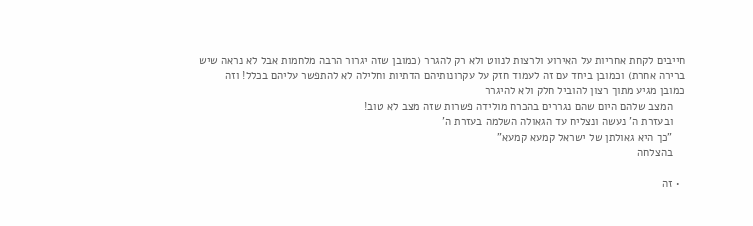חייבים לקחת אחריות על האירוע ולרצות לנווט ולא רק להגרר (כמובן שזה יגרור הרבה מלחמות אבל לא נראה שיש ברירה אחרת) וכמובן ביחד עם זה לעמוד חזק על עקרונותיהם הדתיות וחלילה לא להתפשר עליהם בכלל! וזה כמובן מגיע מתוך רצון להוביל חלק ולא להיגרר
    המצב שלהם היום שהם נגררים בהכרח מולידה פשרות שזה מצב לא טוב!
    ובעזרת ה' נעשה ונצליח עד הגאולה השלמה בעזרת ה'
    "כך היא גאולתן של ישראל קמעא קמעא"
    בהצלחה

  • זה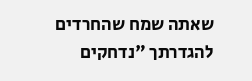שאתה שמח שהחרדים להגדרתך "נדחקים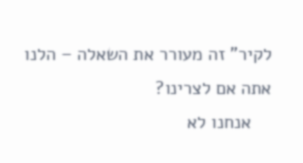לקיר" זה מעורר את השאלה – הלנו אתה אם לצרינו?
    אנחנו לא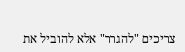צריכים "להגרר" אלא להוביל את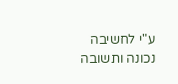ע"י לחשיבה נכונה ותשובה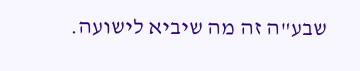שבע"ה זה מה שיביא לישועה.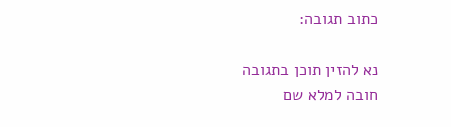כתוב תגובה:

נא להזין תוכן בתגובה
חובה למלא שם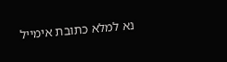נא למלא כתובת אימייל